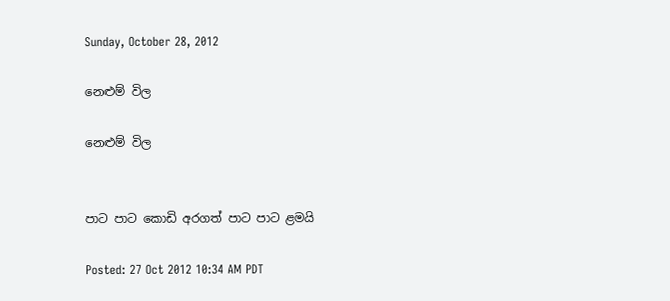Sunday, October 28, 2012

නෙළුම් විල

නෙළුම් විල


පාට පාට කොඩි අරගත් පාට පාට ළමයි

Posted: 27 Oct 2012 10:34 AM PDT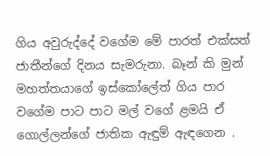ගිය අවුරුද්දේ වගේම මේ පාරත් එක්සත් ජාතීන්ගේ දිනය සැමරුනා. බෑන් කි මුන් මහත්තයාගේ ඉස්කෝලේත් ගිය පාර වගේම පාට පාට මල් වගේ ළමයි ඒ ගොල්ලන්ගේ ජාතික ඇඳුම් ඇඳගෙන .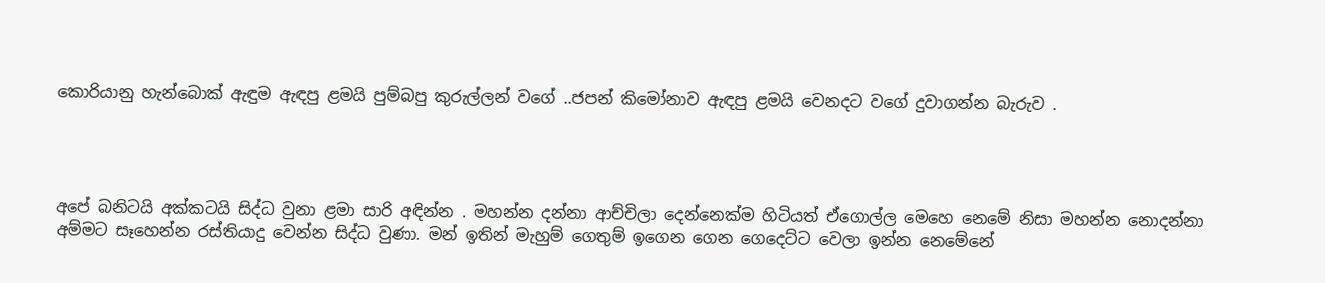කොරියානු හැන්බොක් ඇඳුම ඇඳපු ළමයි පුම්බපු කුරුල්ලන් වගේ ..ජපන් කිමෝනාව ඇඳපු ළමයි වෙනදට වගේ දුවාගන්න බැරුව .




අපේ බනිටයි අක්කටයි සිද්ධ වුනා ළමා සාරි අඳින්න . මහන්න දන්නා ආච්චිලා දෙන්නෙක්ම හිටියත් ඒගොල්ල මෙහෙ නෙමේ නිසා මහන්න නොදන්නා අම්මට සෑහෙන්න රස්තියාදු වෙන්න සිද්ධ වුණා. මන් ඉතින් මැහුම් ගෙතුම් ඉගෙන ගෙන ගෙදෙට්ට වෙලා ඉන්න නෙමේනේ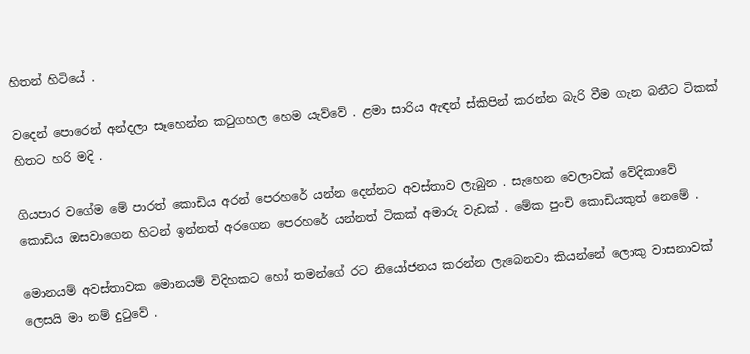හිතන් හිටියේ .

වදෙන් පොරෙන් අන්දලා සෑහෙන්න කටුගහල හෙම යැව්වේ . ළමා සාරිය ඇඳන් ස්කිපින් කරන්න බැරි වීම ගැන බනීට ටිකක් හිතට හරි මදි .

ගියපාර වගේම මේ පාරත් කොඩිය අරන් පෙරහරේ යන්න දෙන්නට අවස්තාව ලැබුන . සැහෙන වෙලාවක් වේදිකාවේ කොඩිය ඔසවාගෙන හිටන් ඉන්නත් අරගෙන පෙරහරේ යන්නත් ටිකක් අමාරු වැඩක් . මේක පුංචි කොඩියකුත් නෙමේ .

මොනයම් අවස්තාවක මොනයම් විදිහකට හෝ තමන්ගේ රට නියෝජනය කරන්න ලැබෙනවා කියන්නේ ලොකු වාසනාවක් ලෙසයි මා නම් දුටුවේ .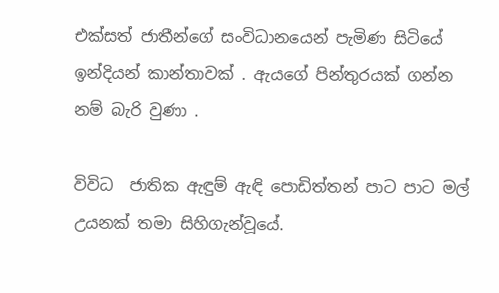එක්සත් ජාතීන්ගේ සංවිධානයෙන් පැමිණ සිටියේ ඉන්දියන් කාන්තාවක් . ඇයගේ පින්තුරයක් ගන්න නම් බැරි වුණා .

විවිධ  ජාතික ඇඳුම් ඇඳි පොඩිත්තන් පාට පාට මල් උයනක් තමා සිහිගැන්වූයේ.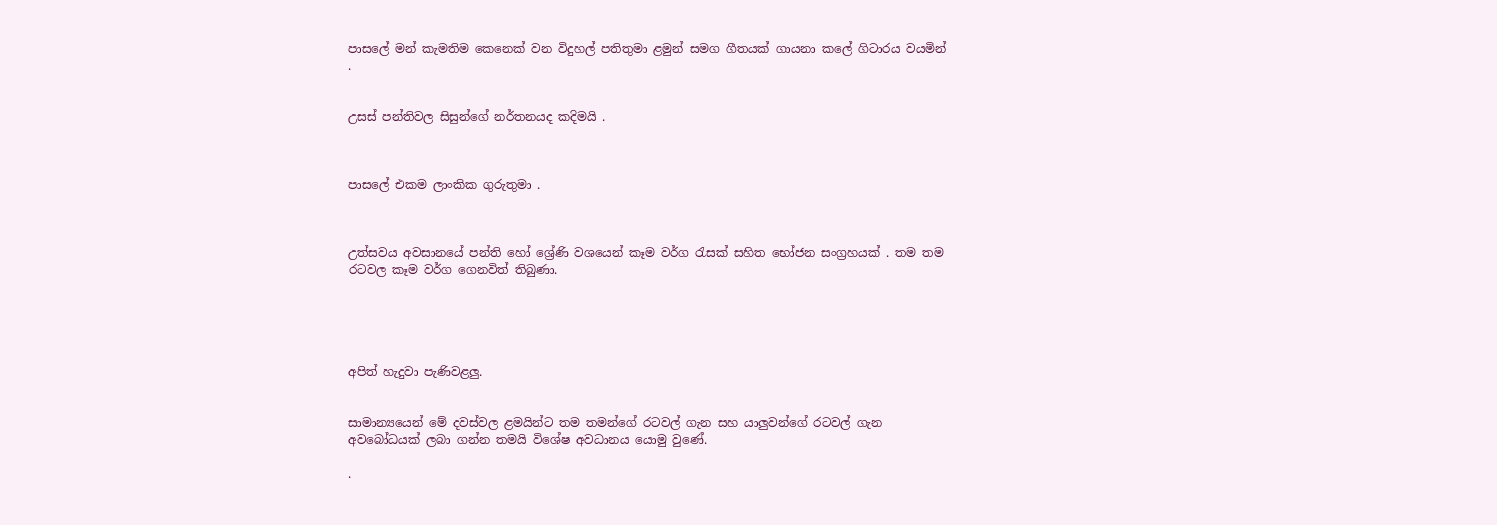පාසලේ මන් කැමතිම කෙනෙක් වන විදුහල් පතිතුමා ළමුන් සමග ගීතයක් ගායනා කලේ ගිටාරය වයමින් .


උසස් පන්තිවල සිසුන්ගේ නර්තනයද කදිමයි .



පාසලේ එකම ලාංකික ගුරුතුමා .



උත්සවය අවසානයේ පන්ති හෝ ශ්‍රේණි වශයෙන් කෑම වර්ග රැසක් සහිත භෝජන සංග්‍රහයක් . තම තම රටවල කෑම වර්ග ගෙනවිත් තිබුණා.





අපිත් හැදුවා පැණිවළලු.


සාමාන්‍යයෙන් මේ දවස්වල ළමයින්ට තම තමන්ගේ රටවල් ගැන සහ යාලුවන්ගේ රටවල් ගැන අවබෝධයක් ලබා ගන්න තමයි විශේෂ අවධානය යොමු වුණේ.

.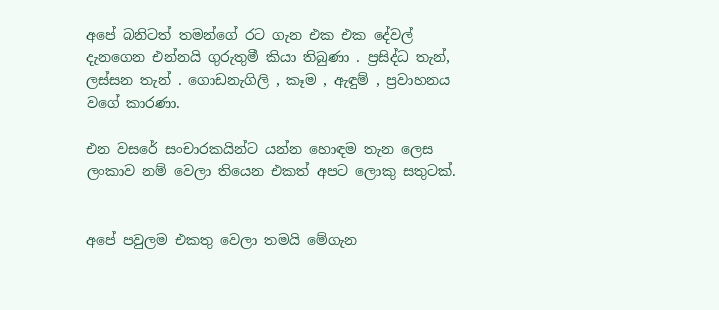අපේ බනිටත් තමන්ගේ රට ගැන එක එක දේවල් දැනගෙන එන්නයි ගුරුතුමී කියා තිබුණා . ප්‍රසිද්ධ තැන්, ලස්සන තැන් . ගොඩනැගිලි , කෑම , ඇඳුම් , ප්‍රවාහනය වගේ කාරණා.

එන වසරේ සංචාරකයින්ට යන්න හොඳම තැන ලෙස ලංකාව නම් වෙලා තියෙන එකත් අපට ලොකු සතුටක්.


අපේ පවුලම එකතු වෙලා තමයි මේගැන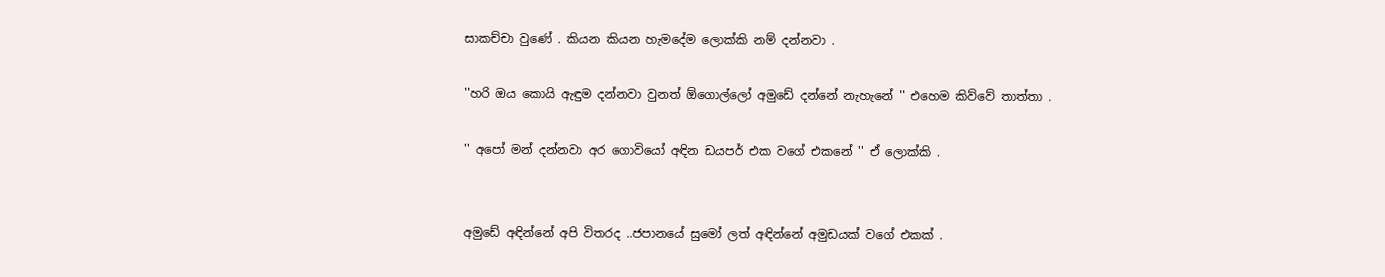සාකච්චා වුණේ . කියන කියන හැමදේම ලොක්කි නම් දන්නවා .

''හරි ඔය කොයි ඇඳුම දන්නවා වුනත් ඕගොල්ලෝ අමුඩේ දන්නේ නැහැනේ '' එහෙම කිව්වේ තාත්තා .

'' අපෝ මන් දන්නවා අර ගොවියෝ අඳින ඩයපර් එක වගේ එකනේ '' ඒ ලොක්කි .


අමුඩේ අඳින්නේ අපි විතරද ..ජපානයේ සුමෝ ලත් අඳින්නේ අමුඩයක් වගේ එකක් .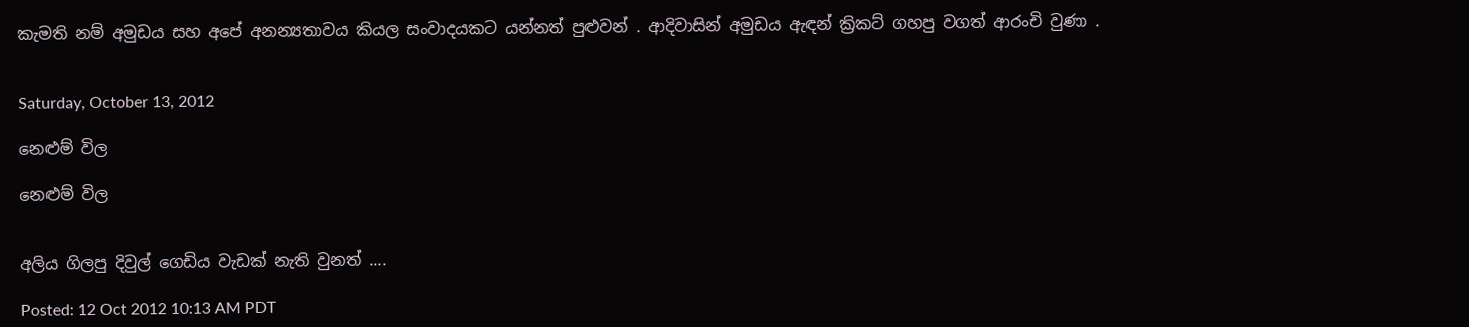කැමති නම් අමුඩය සහ අපේ අනන්‍යතාවය කියල සංවාදයකට යන්නත් පුළුවන් . ආදිවාසින් අමුඩය ඇඳන් ක්‍රිකට් ගහපු වගත් ආරංචි වුණා .


Saturday, October 13, 2012

නෙළුම් විල

නෙළුම් විල


අලිය ගිලපු දිවුල් ගෙඩිය වැඩක් නැති වුනත් ....

Posted: 12 Oct 2012 10:13 AM PDT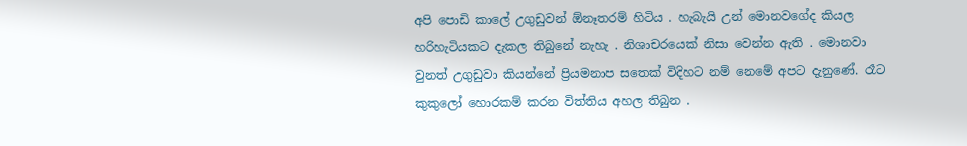අපි පොඩි කාලේ උගුඩුවන් ඕනෑතරම් හිටිය . හැබැයි උන් මොනවගේද කියල හරිහැටියකට දැකල තිබුනේ නැහැ . නිශාචරයෙක් නිසා වෙන්න ඇති . මොනවා වුනත් උගුඩුවා කියන්නේ ප්‍රියමනාප සතෙක් විදිහට නම් නෙමේ අපට දැනුණේ. රෑට කුකුලෝ හොරකම් කරන විත්තිය අහල තිබුන .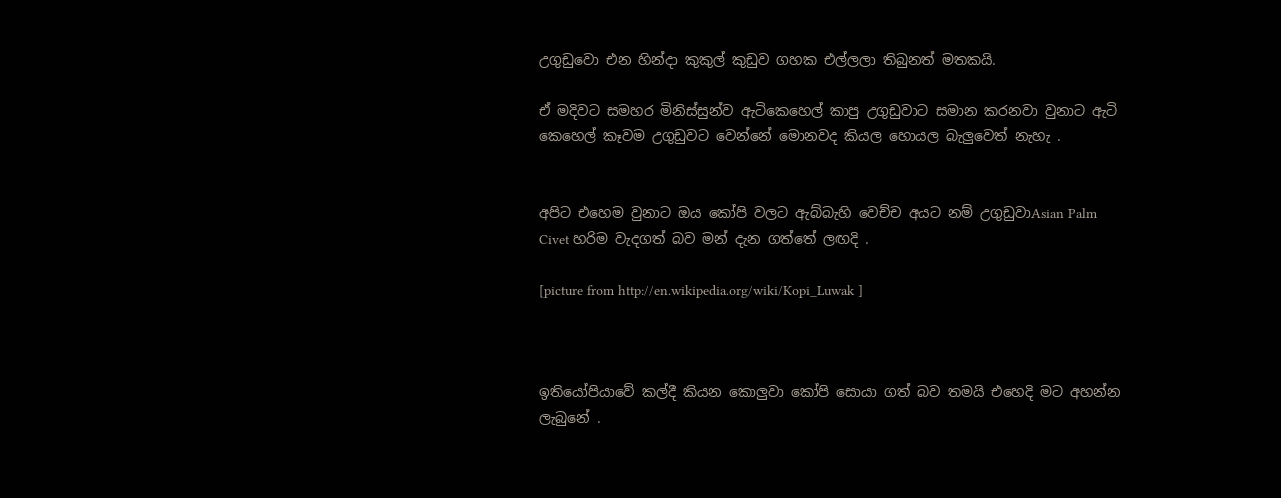උගුඩුවො එන හින්දා කුකුල් කුඩුව ගහක එල්ලලා තිබුනත් මතකයි.

ඒ මදිවට සමහර මිනිස්සුන්ව ඇටිකෙහෙල් කාපු උගුඩුවාට සමාන කරනවා වුනාට ඇටි කෙහෙල් කෑවම උගුඩුවට වෙන්නේ මොනවද කියල හොයල බැලුවෙත් නැහැ .


අපිට එහෙම වුනාට ඔය කෝපි වලට ඇබ්බැහි වෙච්ච අයට නම් උගුඩුවාAsian Palm Civet හරිම වැදගත් බව මන් දැන ගත්තේ ලඟදි .

[picture from http://en.wikipedia.org/wiki/Kopi_Luwak ]



ඉතියෝපියාවේ කල්දී කියන කොලුවා කෝපි සොයා ගත් බව තමයි එහෙදි මට අහන්න ලැබුනේ .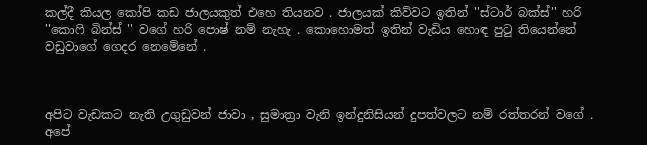කල්දී කියල කෝපි කඩ ජාලයකුත් එහෙ තියනව . ජාලයක් කිව්වට ඉතින් ''ස්ටාර් බක්ස්'' හරි ''කොෆි බින්ස් '' වගේ හරි පොෂ් නම් නැහැ . කොහොමත් ඉතින් වැඩිය හොඳ පුටු තියෙන්නේ වඩුවාගේ ගෙදර නෙමේනේ .



අපිට වැඩකට නැති උගුඩුවන් ජාවා , සුමාත්‍රා වැනි ඉන්දුනිසියන් දුපත්වලට නම් රත්තරන් වගේ . අපේ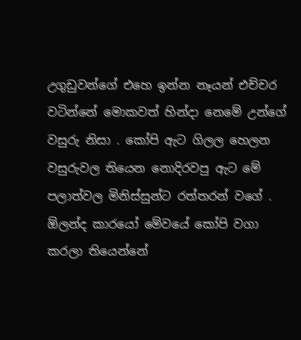උගුඩුවන්ගේ එහෙ ඉන්න නෑයන් එච්චර වටින්නේ මොකවත් හින්දා නෙමේ උන්ගේ වසුරු නිසා . කෝපි ඇට ගිලල හෙලන වසුරුවල තියෙන නොදිරවපු ඇට මේ පලාත්වල මිනිස්සුන්ට රත්තරන් වගේ .
ඕලන්ද කාරයෝ මේවයේ කෝපි වගා කරලා තියෙන්නේ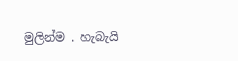මුලින්ම . හැබැයි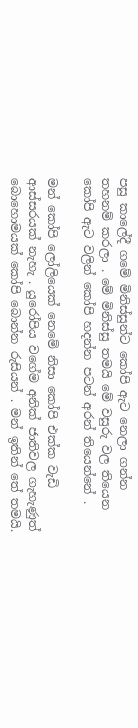පසු කාලේදී ගමේ මිනිස්සුන්ට කෝපි ඇට නෙලා ගන්න තහනම් කරලා . මේ මිනිස්සු තමයි මේ වසුරු වල තියෙන කෝපි ඇට වලින් කෝපි හදන්න පටන් අරන් තියෙන්නේ .

මන් කෝපි ලෝලියෙක් නෙමේ නිසා කෝපි එක්ක වැඩි ආස්සරයක් නැහැ . යුරෝපිය වගේම අනික් ජාතිවල ගැහැණුත් බොහොමයක් කෝපි බොන්න රුසියන් . මන් ඉතින් තේ තමයි.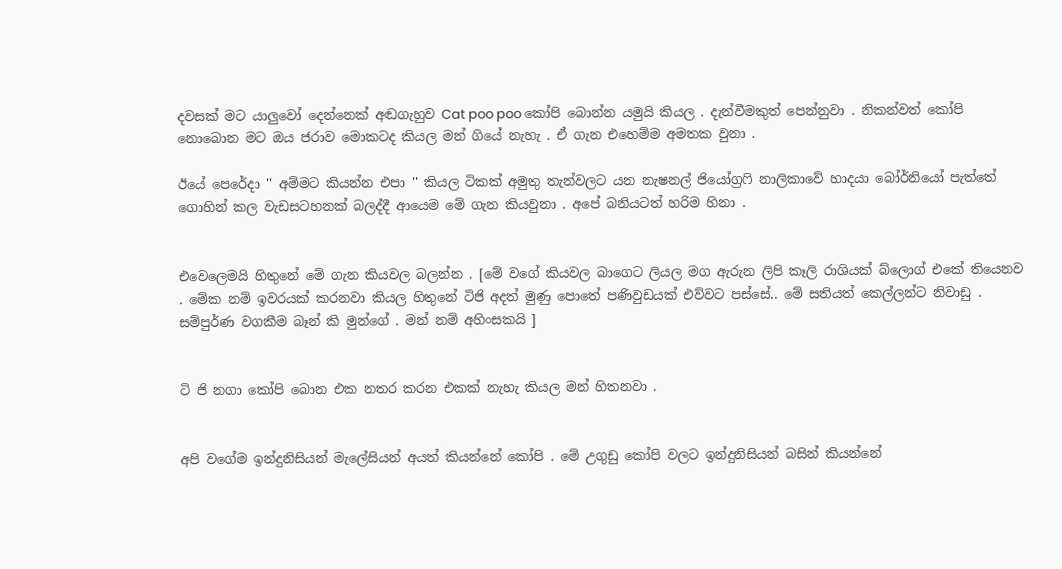දවසක් මට යාලුවෝ දෙන්නෙක් අඬගැහුව Cat poo poo කෝපි බොන්න යමුයි කියල . දැන්වීමකුත් පෙන්නුවා . නිකන්වත් කෝපි නොබොන මට ඔය ජරාව මොකටද කියල මන් ගියේ නැහැ . ඒ ගැන එහෙම්ම අමතක වුනා .

ඊයේ පෙරේදා '' අම්මට කියන්න එපා '' කියල ටිකක් අමුතු තැන්වලට යන නැෂනල් ජියෝග්‍රෆි නාලිකාවේ හාදයා බෝර්නියෝ පැත්තේ ගොහින් කල වැඩසටහනක් බලද්දී ආයෙම මේ ගැන කියවුනා . අපේ බනියටත් හරිම හිනා .


එවෙලෙමයි හිතුනේ මේ ගැන කියවල බලන්න . [මේ වගේ කියවල බාගෙට ලියල මග ඇරුන ලිපි කෑලි රාශියක් බ්ලොග් එකේ තියෙනව . මේක නම් ඉවරයක් කරනවා කියල හිතුනේ ටිජි අදත් මුණු පොතේ පණිවුඩයක් එව්වට පස්සේ.. මේ සතියත් කෙල්ලන්ට නිවාඩු . සම්පුර්ණ වගකීම බෑන් කි මුන්ගේ . මන් නම් අහිංසකයි ]


ටි ජි නගා කෝපි බොන එක නතර කරන එකක් නැහැ කියල මන් හිතනවා .


අපි වගේම ඉන්දුනිසියන් මැලේසියන් අයත් කියන්නේ කෝපි . මේ උගුඩු කෝපි වලට ඉන්දුනිසියන් බසින් කියන්නේ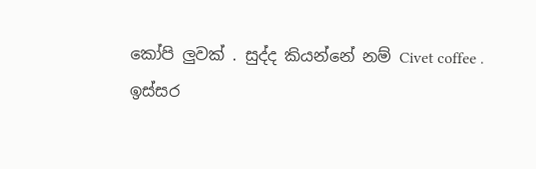කෝපි ලුවක් . සුද්ද කියන්නේ නම් Civet coffee .
ඉස්සර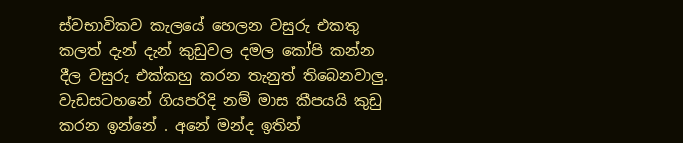ස්වභාවිකව කැලයේ හෙලන වසුරු එකතු කලත් දැන් දැන් කුඩුවල දමල කෝපි කන්න දීල වසුරු එක්කහු කරන තැනුත් තිබෙනවාලු. වැඩසටහනේ ගියපරිදි නම් මාස කීපයයි කුඩු කරන ඉන්නේ . අනේ මන්ද ඉතින්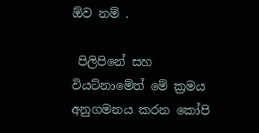ඕව නම් .

 පිලිපිනේ සහ වියට්නාමේත් මේ ක්‍රමය අනුගමනය කරන කෝපි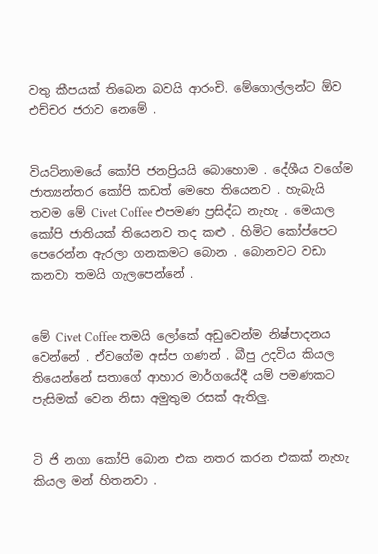වතු කීපයක් තිබෙන බවයි ආරංචි. මේගොල්ලන්ට ඕව එච්චර ජරාව නෙමේ .


වියට්නාමයේ කෝපි ජනප්‍රියයි බොහොම . දේශීය වගේම ජාත්‍යන්තර කෝපි කඩත් මෙහෙ තියෙනව . හැබැයි තවම මේ Civet Coffee එපමණ ප්‍රසිද්ධ නැහැ . මෙයාල කෝපි ජාතියක් තියෙනව තද කළු . හිමිට කෝප්පෙට පෙරෙන්න ඇරලා ගනකමට බොන . බොනවට වඩා කනවා තමයි ගැලපෙන්නේ .


මේ Civet Coffee තමයි ලෝකේ අඩුවෙන්ම නිෂ්පාදනය වෙන්නේ . ඒවගේම අස්ප ගණන් . බීපු උදවිය කියල තියෙන්නේ සතාගේ ආහාර මාර්ගයේදී යම් පමණකට පැසිමක් වෙන නිසා අමුතුම රසක් ඇතිලු.


ටි ජි නගා කෝපි බොන එක නතර කරන එකක් නැහැ කියල මන් හිතනවා .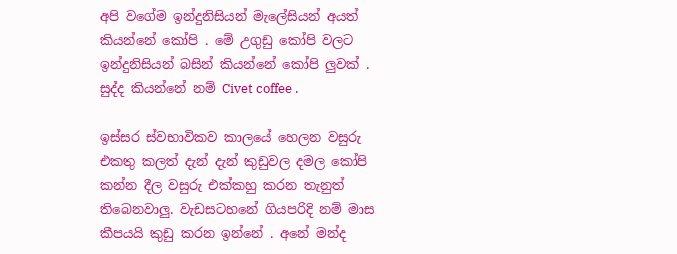අපි වගේම ඉන්දුනිසියන් මැලේසියන් අයත් කියන්නේ කෝපි . මේ උගුඩු කෝපි වලට ඉන්දුනිසියන් බසින් කියන්නේ කෝපි ලුවක් . සුද්ද කියන්නේ නම් Civet coffee .

ඉස්සර ස්වභාවිකව කාලයේ හෙලන වසුරු එකතු කලත් දැන් දැන් කුඩුවල දමල කෝපි කන්න දීල වසුරු එක්කහු කරන තැනුත් තිබෙනවාලු. වැඩසටහනේ ගියපරිදි නම් මාස කීපයයි කුඩු කරන ඉන්නේ . අනේ මන්ද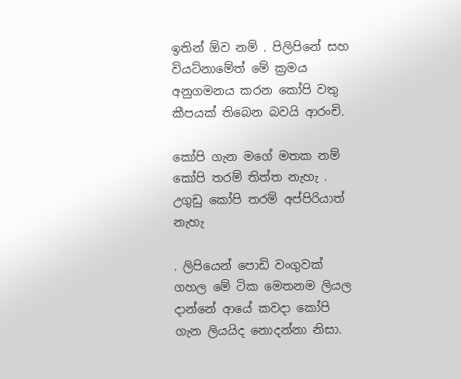ඉතින් ඕව නම් . පිලිපිනේ සහ වියට්නාමේත් මේ ක්‍රමය අනුගමනය කරන කෝපි වතු කීපයක් තිබෙන බවයි ආරංචි.

කෝපි ගැන මගේ මතක නම් කෝපි තරම් තිත්ත නැහැ . උගුඩු කෝපි තරම් අප්පිරියාත් නැහැ

. ලිපියෙන් පොඩි වංගුවක් ගහල මේ ටික මෙතනම ලියල දාන්නේ ආයේ කවදා කෝපි ගැන ලියයිද නොදන්නා නිසා.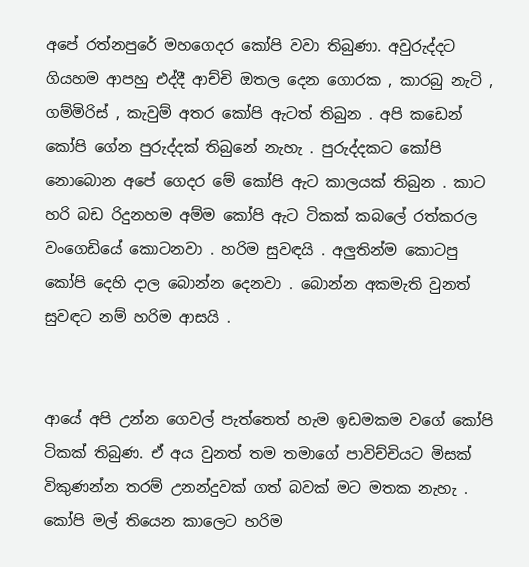අපේ රත්නපුරේ මහගෙදර කෝපි වවා තිබුණා. අවුරුද්දට ගියහම ආපහු එද්දී ආච්චි ඔතල දෙන ගොරක , කාරබු නැටි , ගම්මිරිස් , කැවුම් අතර කෝපි ඇටත් තිබුන . අපි කඩෙන් කෝපි ගේන පුරුද්දක් තිබුනේ නැහැ . පුරුද්දකට කෝපි නොබොන අපේ ගෙදර මේ කෝපි ඇට කාලයක් තිබුන . කාට හරි බඩ රිදුනහම අම්ම කෝපි ඇට ටිකක් කබලේ රත්කරල වංගෙඩියේ කොටනවා . හරිම සුවඳයි . අලුතින්ම කොටපු කෝපි දෙහි දාල බොන්න දෙනවා . බොන්න අකමැති වුනත් සුවඳට නම් හරිම ආසයි .


ආයේ අපි උන්න ගෙවල් පැත්තෙත් හැම ඉඩමකම වගේ කෝපි ටිකක් තිබුණ. ඒ අය වුනත් තම තමාගේ පාවිච්චියට මිසක් විකුණන්න තරම් උනන්දුවක් ගත් බවක් මට මතක නැහැ . කෝපි මල් තියෙන කාලෙට හරිම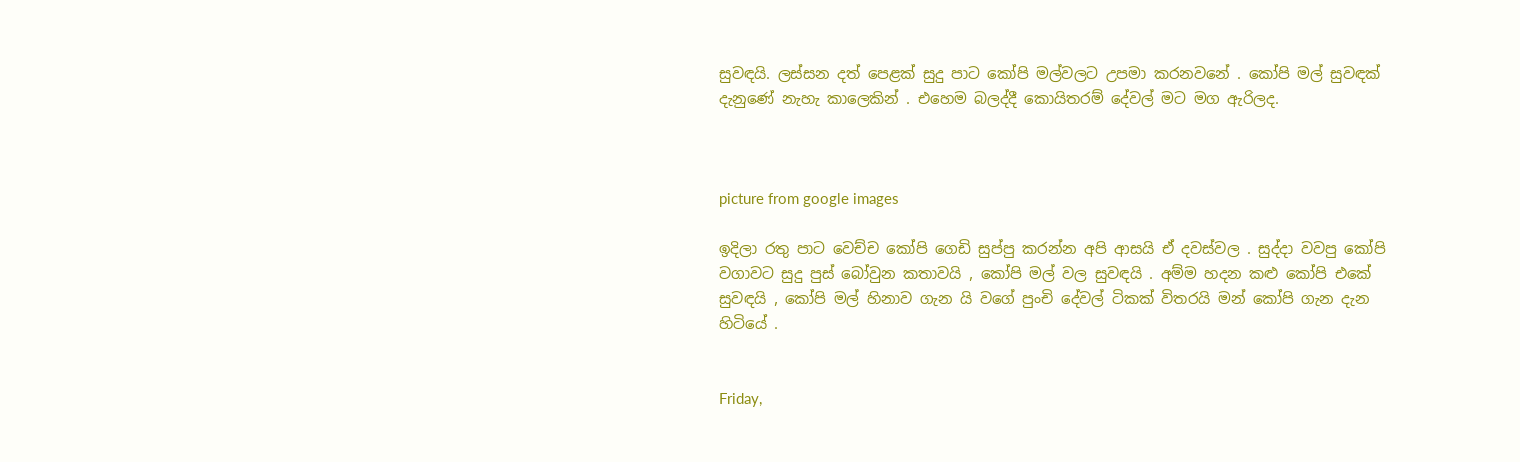සුවඳයි. ලස්සන දත් පෙළක් සුදු පාට කෝපි මල්වලට උපමා කරනවනේ . කෝපි මල් සුවඳක් දැනුණේ නැහැ කාලෙකින් . එහෙම බලද්දී කොයිතරම් දේවල් මට මග ඇරිලද.



picture from google images

ඉදිලා රතු පාට වෙච්ච කෝපි ගෙඩි සුප්පු කරන්න අපි ආසයි ඒ දවස්වල . සුද්දා වවපු කෝපි වගාවට සුදු පුස් බෝවුන කතාවයි , කෝපි මල් වල සුවඳයි . අම්ම හදන කළු කෝපි එකේ සුවඳයි , කෝපි මල් හිනාව ගැන යි වගේ පුංචි දේවල් ටිකක් විතරයි මන් කෝපි ගැන දැන හිටියේ .


Friday,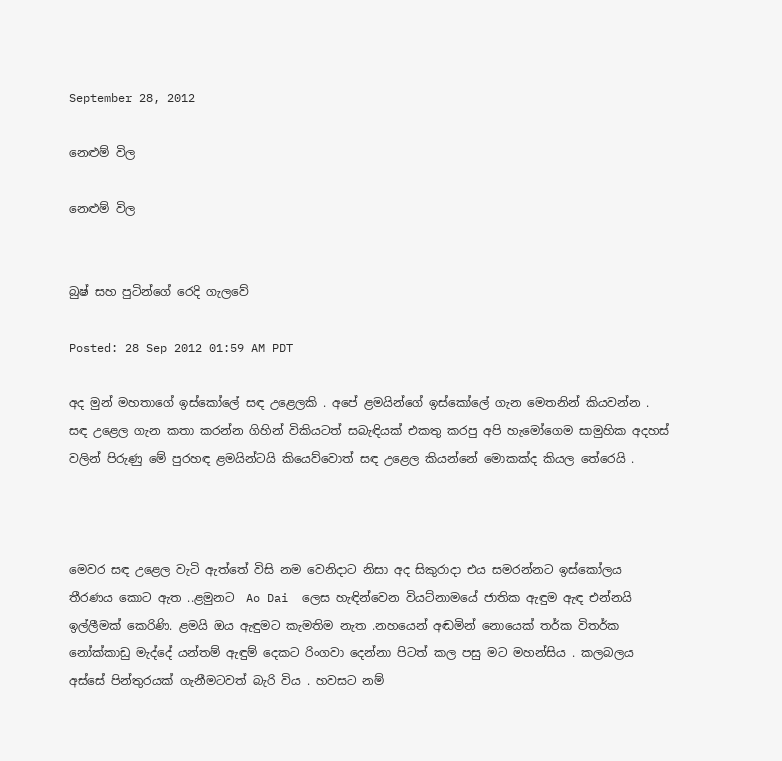September 28, 2012

නෙළුම් විල

නෙළුම් විල


බුෂ් සහ පුටින්ගේ රෙදි ගැලවේ

Posted: 28 Sep 2012 01:59 AM PDT

අද මුන් මහතාගේ ඉස්කෝලේ සඳ උළෙලකි . අපේ ළමයින්ගේ ඉස්කෝලේ ගැන මෙතනින් කියවන්න . සඳ උළෙල ගැන කතා කරන්න ගිහින් විකියටත් සබැඳියක් එකතු කරපු අපි හැමෝගෙම සාමුහික අදහස් වලින් පිරුණු මේ පුරහඳ ළමයින්ටයි කියෙව්වොත් සඳ උළෙල කියන්නේ මොකක්ද කියල තේරෙයි .



මෙවර සඳ උළෙල වැටි ඇත්තේ විසි නම වෙනිදාට නිසා අද සිකුරාදා එය සමරන්නට ඉස්කෝලය තීරණය කොට ඇත ..ළමුනට  Ao Dai  ලෙස හැඳින්වෙන වියට්නාමයේ ජාතික ඇඳුම ඇඳ එන්නයි ඉල්ලීමක් කෙරිණි. ළමයි ඔය ඇඳුමට කැමතිම නැත .නහයෙන් අඬමින් නොයෙක් තර්ක විතර්ක නෝක්කාඩු මැද්දේ යන්තම් ඇඳුම් දෙකට රිංගවා දෙන්නා පිටත් කල පසු මට මහන්සිය . කලබලය අස්සේ පින්තුරයක් ගැනීමටවත් බැරි විය . හවසට නම්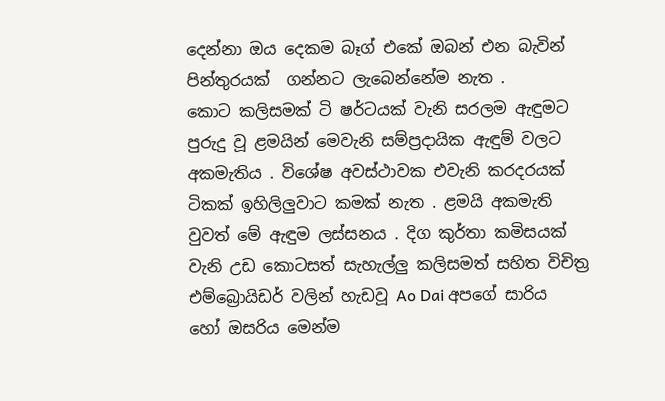දෙන්නා ඔය දෙකම බෑග් එකේ ඔබන් එන බැවින් පින්තුරයක්  ගන්නට ලැබෙන්නේම නැත .
කොට කලිසමක් ටි ෂර්ටයක් වැනි සරලම ඇඳුමට පුරුදු වූ ළමයින් මෙවැනි සම්ප්‍රදායික ඇඳුම් වලට අකමැතිය . විශේෂ අවස්ථාවක එවැනි කරදරයක් ටිකක් ඉහිලිලුවාට කමක් නැත . ළමයි අකමැති වුවත් මේ ඇඳුම ලස්සනය . දිග කුර්තා කමිසයක් වැනි උඩ කොටසත් සැහැල්ලු කලිසමත් සහිත විචිත්‍ර එම්බ්‍රොයිඩර් වලින් හැඩවූ Ao Dai අපගේ සාරිය හෝ ඔසරිය මෙන්ම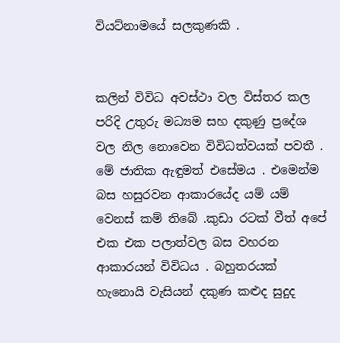වියට්නාමයේ සලකුණකි .


කලින් විවිධ අවස්ථා වල විස්තර කල පරිදි උතුරු මධ්‍යම සහ දකුණු ප්‍රදේශ වල නිල නොවෙන විවිධත්වයක් පවතී . මේ ජාතික ඇඳුමත් එසේමය . එමෙන්ම බස හසුරවන ආකාරයේද යම් යම් වෙනස් කම් තිබේ .කුඩා රටක් වීත් අපේ එක එක පලාත්වල බස වහරන ආකාරයන් විවිධය . බහුතරයක් හැනොයි වැසියන් දකුණ කළුද සුදුද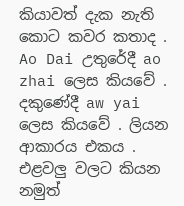කියාවත් දැක නැති කොට කවර කතාද .
Ao Dai උතුරේදී ao zhai ලෙස කියවේ . දකුණේදී aw yai ලෙස කියවේ . ලියන ආකාරය එකය . එළවලු වලට කියන නමුත්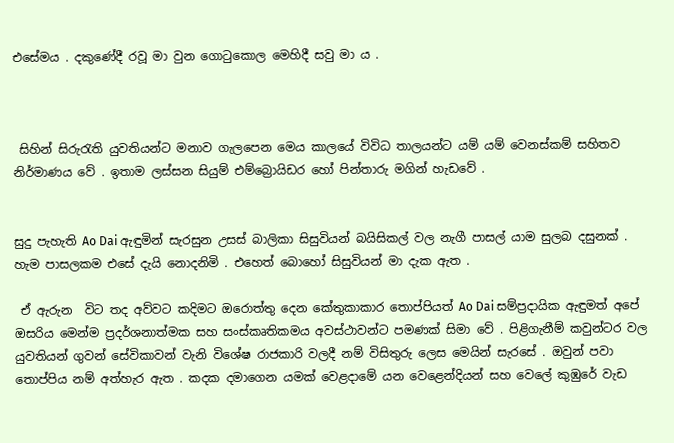එසේමය . දකුණේදී රවූ මා වුන ගොටුකොල මෙහිදී සවු මා ය .



 සිහින් සිරුරැති යුවතියන්ට මනාව ගැලපෙන මෙය කාලයේ විවිධ තාලයන්ට යම් යම් වෙනස්කම් සහිතව නිර්මාණය වේ . ඉතාම ලස්සන සියුම් එම්බ්‍රොයිඩර හෝ පින්තාරු මගින් හැඩවේ .


සුදු පැහැති Ao Dai ඇඳුමින් සැරසුන උසස් බාලිකා සිසුවියන් බයිසිකල් වල නැගී පාසල් යාම සුලබ දසුනක් . හැම පාසලකම එසේ දැයි නොදනිමි . එහෙත් බොහෝ සිසුවියන් මා දැක ඇත .

 ඒ ඇරුන  විට තද අව්වට කදිමට ඔරොත්තු දෙන කේතුකාකාර තොප්පියත් Ao Dai සම්ප්‍රදායික ඇඳුමත් අපේ ඔසරිය මෙන්ම ප්‍රදර්ශනාත්මක සහ සංස්කෘතිකමය අවස්ථාවන්ට පමණක් සිමා වේ . පිළිගැනීම් කවුන්ටර වල යුවතියන් ගුවන් සේවිකාවන් වැනි විශේෂ රාජකාරි වලදී නම් විසිතුරු ලෙස මෙයින් සැරසේ . ඔවුන් පවා තොප්පිය නම් අත්හැර ඇත . කදක දමාගෙන යමක් වෙළදාමේ යන වෙළෙන්දියන් සහ වෙලේ කුඹුරේ වැඩ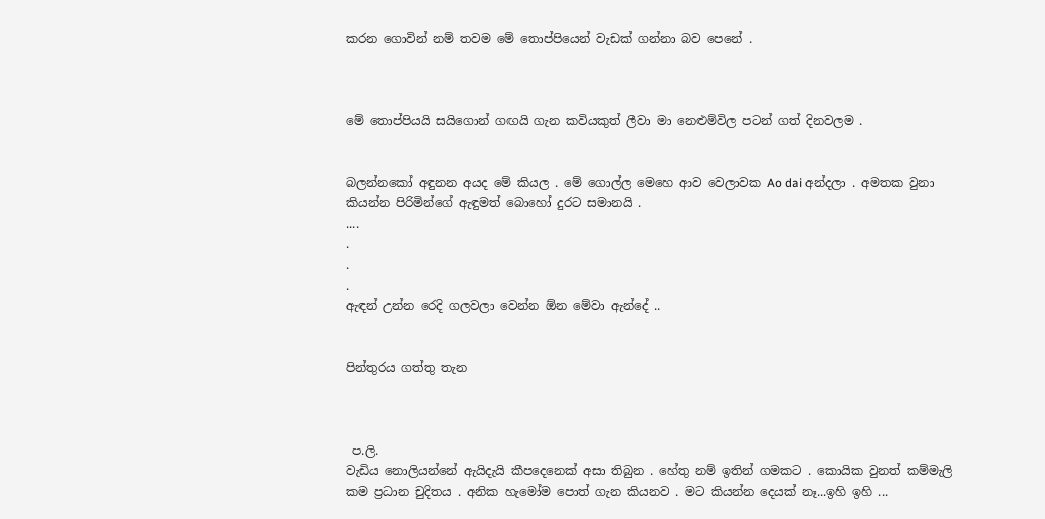කරන ගොවින් නම් තවම මේ තොප්පියෙන් වැඩක් ගන්නා බව පෙනේ .



මේ තොප්පියයි සයිගොන් ගඟයි ගැන කවියකුත් ලීවා මා නෙළුම්විල පටන් ගත් දිනවලම .


බලන්නකෝ අඳුනන අයද මේ කියල . මේ ගොල්ල මෙහෙ ආව වෙලාවක Ao dai අන්දලා . අමතක වුනා කියන්න පිරිමින්ගේ ඇඳුමත් බොහෝ දුරට සමානයි .
....
.
.
.
ඇඳන් උන්න රෙදි ගලවලා වෙන්න ඕන මේවා ඇන්දේ ..


පින්තුරය ගත්තු තැන



 ප.ලි.
වැඩිය නොලියන්නේ ඇයිදැයි කීපදෙනෙක් අසා තිබුන . හේතු නම් ඉතින් ගමකට . කොයික වුනත් කම්මැලි කම ප්‍රධාන චුදිතය . අනික හැමෝම පොත් ගැන කියනව . මට කියන්න දෙයක් නෑ...ඉහි ඉහි ...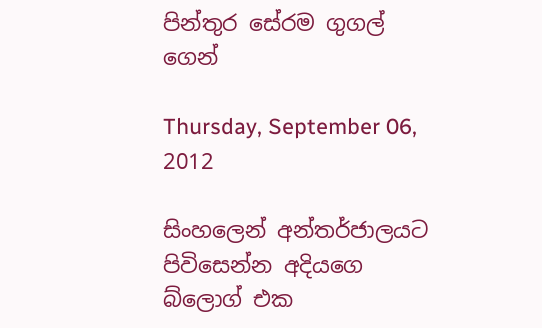පින්තුර සේරම ගුගල් ගෙන්

Thursday, September 06, 2012

සිංහලෙන් අන්තර්ජාලයට පිවිසෙන්න අදියගෙ බ්ලොග් එක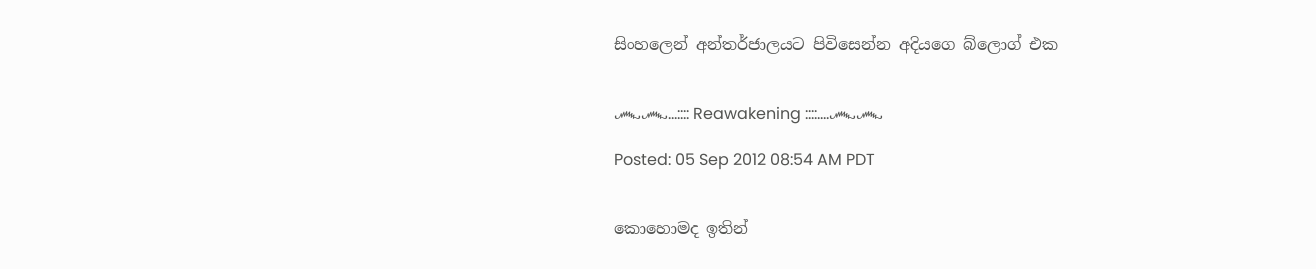සිංහලෙන් අන්තර්ජාලයට පිවිසෙන්න අදියගෙ බ්ලොග් එක


෴෴...:::: Reawakening ::::....෴෴

Posted: 05 Sep 2012 08:54 AM PDT


කොහොමද ඉතින්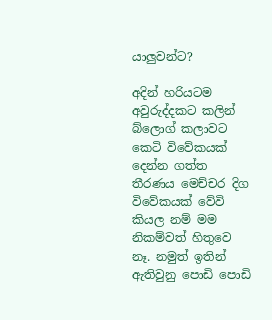යාලුවන්ට?

අදින් හරියටම අවුරුද්දකට කලින් බ්ලොග් කලාවට කෙටි විවේකයක් දෙන්න ගත්ත තීරණය මෙච්චර දිග විවේකයක් වේවි කියල නම් මම නිකම්වත් හිතුවෙ නෑ. නමුත් ඉතින් ඇතිවුනු පොඩි පොඩි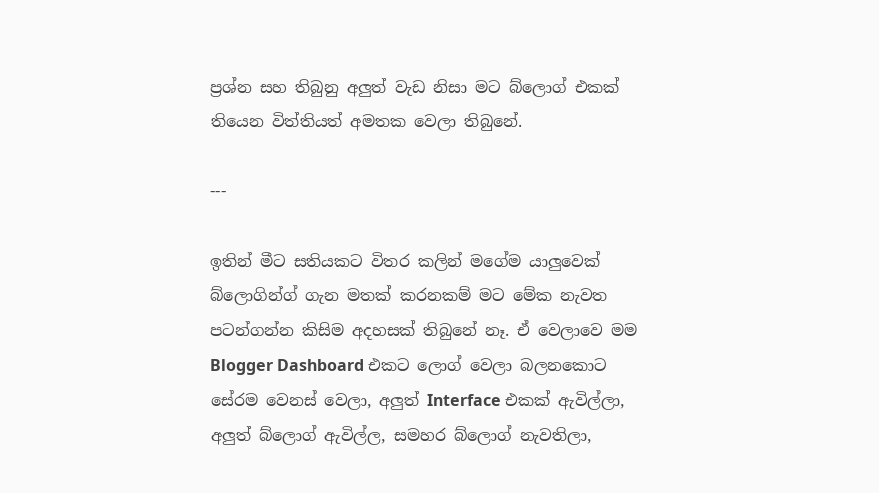ප්‍රශ්න සහ තිබුනු අලුත් වැඩ නිසා මට බ්ලොග් එකක් තියෙන විත්තියත් අමතක වෙලා තිබුනේ.

---

ඉතින් මීට සතියකට විතර කලින් මගේම යාලුවෙක් බ්ලොගින්ග් ගැන මතක් කරනකම් මට මේක නැවත පටන්ගන්න කිසිම අදහසක් තිබුනේ නෑ. ඒ වෙලාවෙ මම Blogger Dashboard එකට ලොග් වෙලා බලනකොට සේරම වෙනස් වෙලා, අලුත් Interface එකක් ඇවිල්ලා, අලුත් බ්ලොග් ඇවිල්ල, සමහර බ්ලොග් නැවතිලා,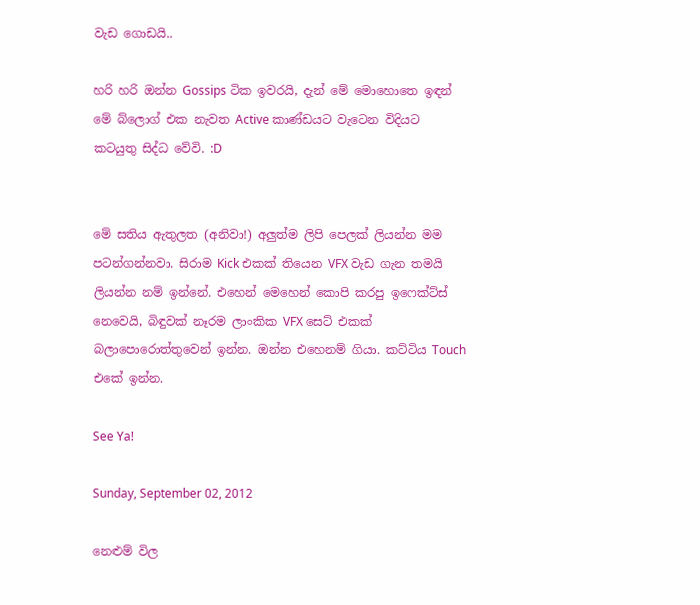වැඩ ගොඩයි..

හරි හරි ඔන්න Gossips ටික ඉවරයි, දැන් මේ මොහොතෙ ඉඳන් මේ බ්ලොග් එක නැවත Active කාණ්ඩයට වැටෙන විදියට කටයුතු සිද්ධ වේවි. :D


මේ සතිය ඇතුලත (අනිවා!) අලුත්ම ලිපි පෙලක් ලියන්න මම පටන්ගන්නවා. සිරාම Kick එකක් තියෙන VFX වැඩ ගැන තමයි ලියන්න නම් ඉන්නේ. එහෙන් මෙහෙන් කොපි කරපු ඉෆෙක්ට්ස් නෙවෙයි, බිඳුවක් නෑරම ලාංකික VFX සෙට් එකක් බලාපොරොත්තුවෙන් ඉන්න. ඔන්න එහෙනම් ගියා. කට්ටිය Touch එකේ ඉන්න.

See Ya!

Sunday, September 02, 2012

නෙළුම් විල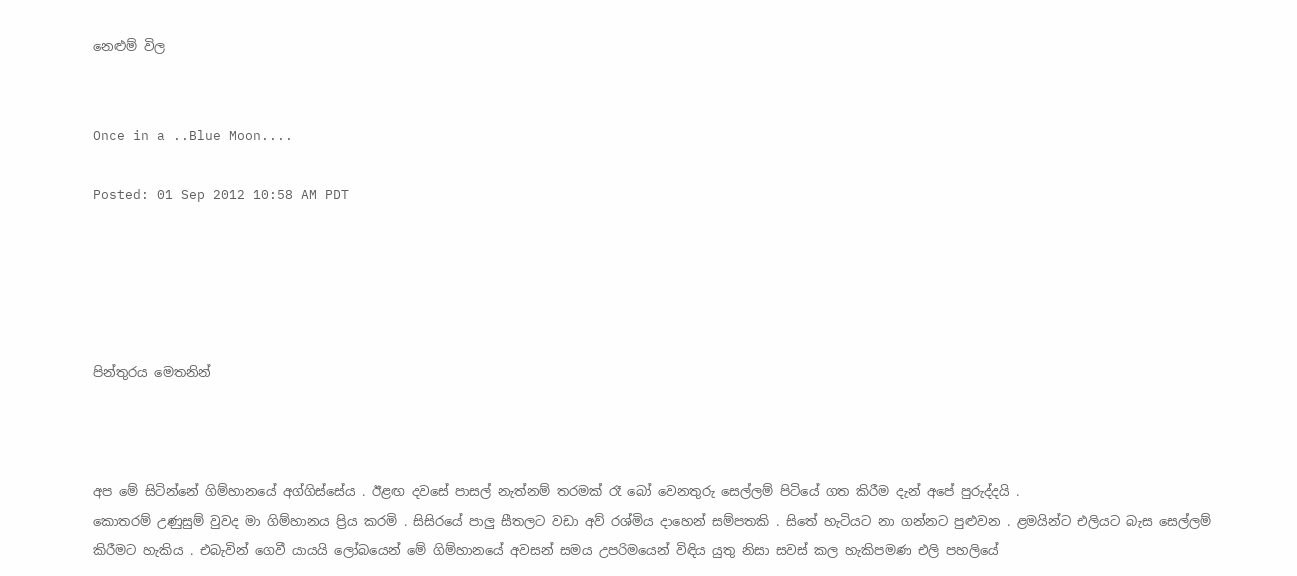නෙළුම් විල


Once in a ..Blue Moon....

Posted: 01 Sep 2012 10:58 AM PDT





පින්තුරය මෙතනින්



අප මේ සිටින්නේ ගිම්හානයේ අග්ගිස්සේය . ඊළඟ දවසේ පාසල් නැත්නම් තරමක් රෑ බෝ වෙනතුරු සෙල්ලම් පිටියේ ගත කිරීම දැන් අපේ පුරුද්දයි .
කොතරම් උණුසුම් වුවද මා ගිම්හානය ප්‍රිය කරමි . සිසිරයේ පාලු සීතලට වඩා අව් රශ්මිය දාහෙන් සම්පතකි . සිතේ හැටියට නා ගන්නට පුළුවන . ළමයින්ට එලියට බැස සෙල්ලම් කිරීමට හැකිය . එබැවින් ගෙවී යායයි ලෝබයෙන් මේ ගිම්හානයේ අවසන් සමය උපරිමයෙන් විඳිය යුතු නිසා සවස් කල හැකිපමණ එලි පහලියේ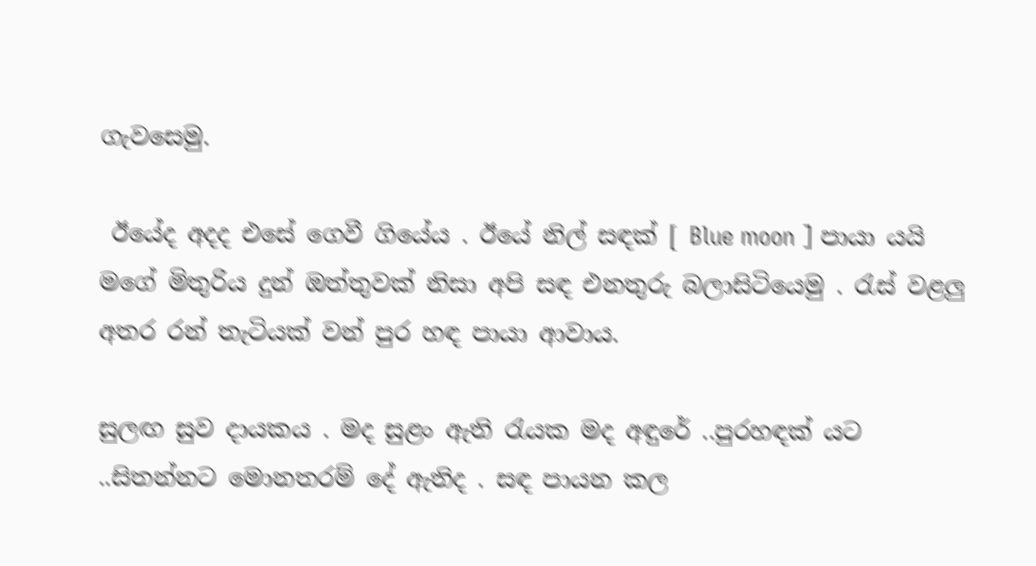ගැවසෙමු.

 ඊයේද අදද එසේ ගෙවී ගියේය . ඊයේ නිල් සඳක් [ Blue moon ] පායා යයි මගේ මිතුරිය දුන් ඔත්තුවක් නිසා අපි සඳ එනතුරු බලාසිටියෙමු . රැස් වළලු අතර රන් තැටියක් වන් පුර හඳ පායා ආවාය.

සුලඟ සුව දායකය . මද සුළං ඇති රැයක මද අඳුරේ ..පුරහඳක් යට ..සිතන්නට මොනතරම් දේ ඇතිද . සඳ පායන කල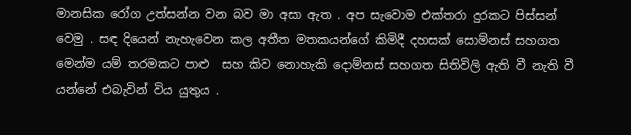මානසික රෝග උත්සන්න වන බව මා අසා ඇත . අප සැවොම එක්තරා දුරකට පිස්සන් වෙමු . සඳ දියෙන් නැහැවෙන කල අතීත මතකයන්ගේ කිමිදී දහසක් සොම්නස් සහගත මෙන්ම යම් තරමකට පාළු  සහ කිව නොහැකි දොම්නස් සහගත සිතිවිලි ඇති වී නැති වී යන්නේ එබැවින් විය යුතුය .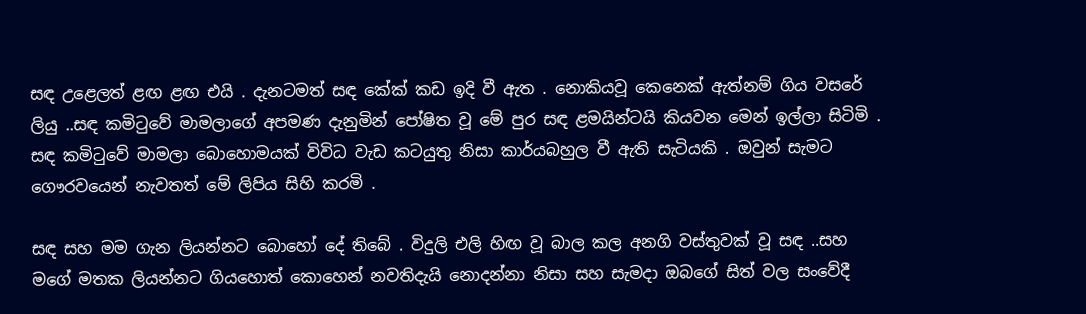සඳ උළෙලත් ළඟ ළඟ එයි . දැනටමත් සඳ කේක් කඩ ඉදි වී ඇත . නොකියවූ කෙනෙක් ඇත්නම් ගිය වසරේ ලියු ..සඳ කමිටුවේ මාමලාගේ අපමණ දැනුමින් පෝෂිත වූ මේ පුර සඳ ළමයින්ටයි කියවන මෙන් ඉල්ලා සිටිමි . සඳ කමිටුවේ මාමලා බොහොමයක් විවිධ වැඩ කටයුතු නිසා කාර්යබහුල වී ඇති සැටියකි . ඔවුන් සැමට ගෞරවයෙන් නැවතත් මේ ලිපිය සිහි කරමි .

සඳ සහ මම ගැන ලියන්නට බොහෝ දේ තිබේ . විදුලි එලි හිඟ වූ බාල කල අනගි වස්තුවක් වූ සඳ ..සහ මගේ මතක ලියන්නට ගියහොත් කොහෙන් නවතිදැයි නොදන්නා නිසා සහ සැමදා ඔබගේ සිත් වල සංවේදී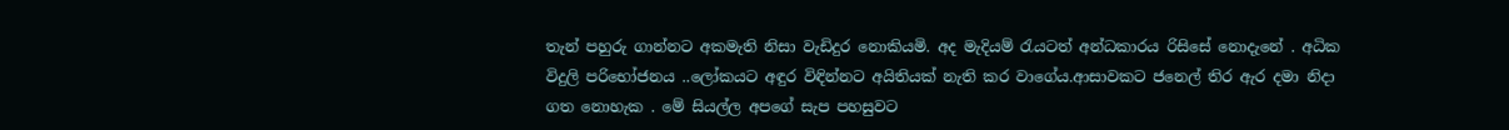තැන් පහුරු ගාන්නට අකමැති නිසා වැඩිදුර නොකියමි. අද මැදියම් රැයටත් අන්ධකාරය රිසිසේ නොදැනේ . අධික විදුලි පරිභෝජනය ..ලෝකයට අඳුර විඳින්නට අයිතියක් නැති කර වාගේය.ආසාවකට ජනෙල් තිර ඇර දමා නිදා ගත නොහැක . මේ සියල්ල අපගේ සැප පහසුවට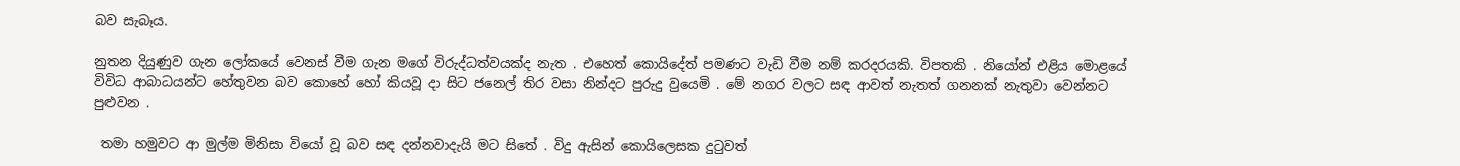බව සැබෑය.

නුතන දියුණුව ගැන ලෝකයේ වෙනස් වීම ගැන මගේ විරුද්ධත්වයක්ද නැත . එහෙත් කොයිදේත් පමණට වැඩි වීම නම් කරදරයකි. විපතකි . නියෝන් එළිය මොළයේ විවිධ ආබාධයන්ට හේතුවන බව කොහේ හෝ කියවූ දා සිට ජනෙල් තිර වසා නින්දට පුරුදු වුයෙමි . මේ නගර වලට සඳ ආවත් නැතත් ගනනක් නැතුවා වෙන්නට පුළුවන .

 තමා හමුවට ආ මුල්ම මිනිසා වියෝ වූ බව සඳ දන්නවාදැයි මට සිතේ . විදු ඇසින් කොයිලෙසක දුටුවත්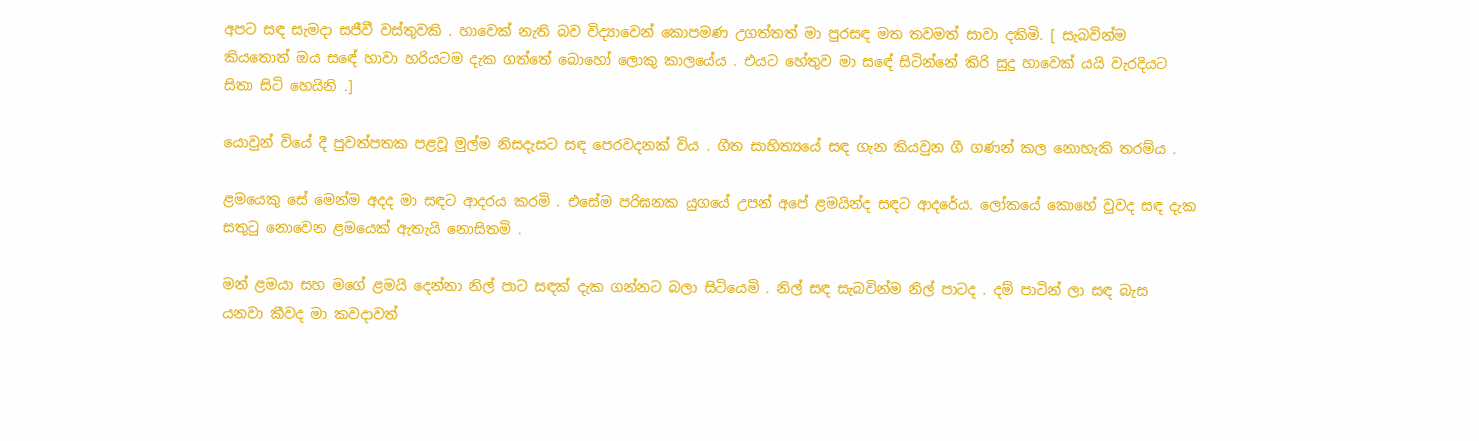අපට සඳ සැමදා සජීවී වස්තුවකි . හාවෙක් නැති බව විද්‍යාවෙන් කොපමණ උගත්තත් මා පුරසඳ මත තවමත් සාවා දකිමි. [ සැබවින්ම කියතොත් ඔය සඳේ හාවා හරියටම දැක ගත්තේ බොහෝ ලොකු කාලයේය . එයට හේතුව මා සඳේ සිටින්නේ කිරි සුදු හාවෙක් යයි වැරදියට සිතා සිටි හෙයිනි .]

යොවුන් වියේ දී පුවත්පතක පළවූ මුල්ම නිසදැසට සඳ පෙරවදනක් විය . ගීත සාහිත්‍යයේ සඳ ගැන කියවුන ගී ගණන් කල නොහැකි තරම්ය .

ළමයෙකු සේ මෙන්ම අදද මා සඳට ආදරය කරමි . එසේම පරිඝනක යුගයේ උපන් අපේ ළමයින්ද සඳට ආදරේය. ලෝකයේ කොහේ වුවද සඳ දැක සතුටු නොවෙන ළමයෙක් ඇතැයි නොසිතමි .

මන් ළමයා සහ මගේ ළමයි දෙන්නා නිල් පාට සඳක් දැක ගන්නට බලා සිටියෙමි . නිල් සඳ සැබවින්ම නිල් පාටද . දම් පාටින් ලා සඳ බැස යනවා කීවද මා කවදාවත්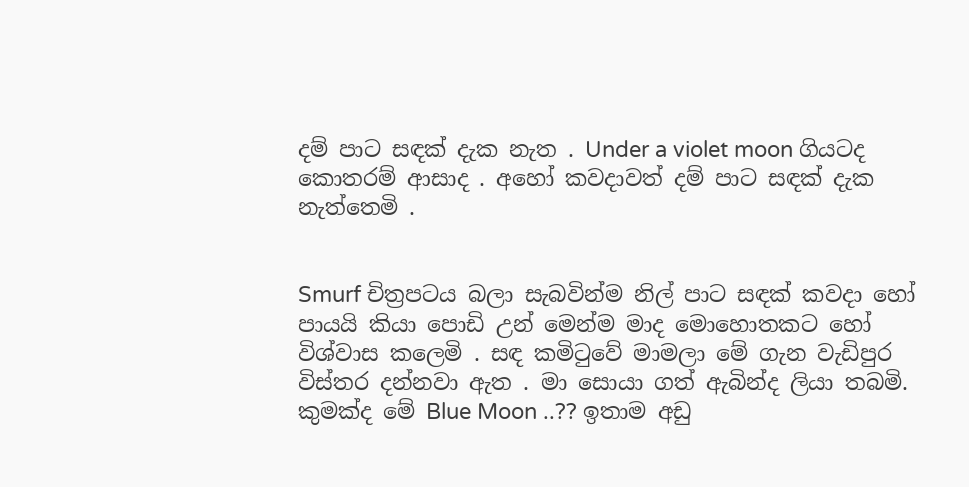දම් පාට සඳක් දැක නැත . Under a violet moon ගියටද කොතරම් ආසාද . අහෝ කවදාවත් දම් පාට සඳක් දැක නැත්තෙමි .


Smurf චිත්‍රපටය බලා සැබවින්ම නිල් පාට සඳක් කවදා හෝ පායයි කියා පොඩි උන් මෙන්ම මාද මොහොතකට හෝ විශ්වාස කලෙමි . සඳ කමිටුවේ මාමලා මේ ගැන වැඩිපුර විස්තර දන්නවා ඇත . මා සොයා ගත් ඇබින්ද ලියා තබමි.
කුමක්ද මේ Blue Moon ..?? ඉතාම අඩු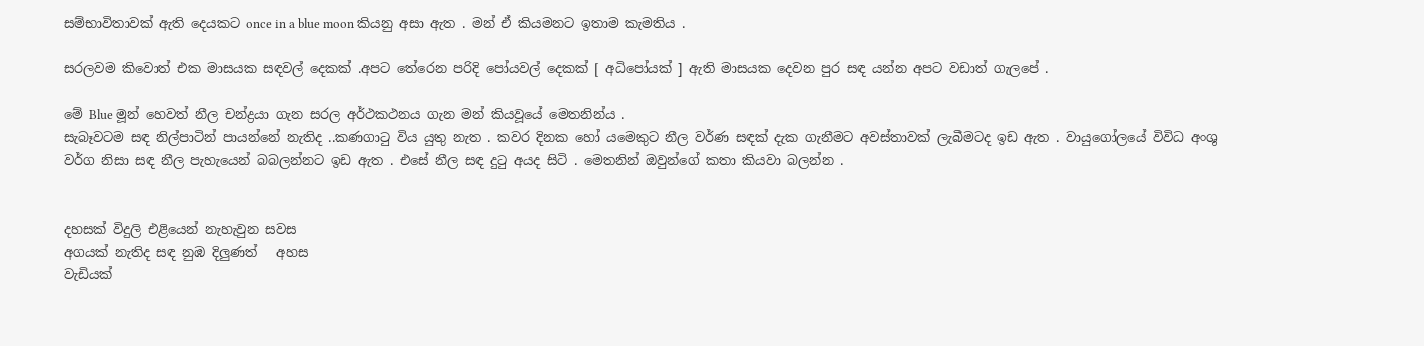සම්භාවිතාවක් ඇති දෙයකට once in a blue moon කියනු අසා ඇත . මන් ඒ කියමනට ඉතාම කැමතිය .

සරලවම කිවොත් එක මාසයක සඳවල් දෙකක් .අපට තේරෙන පරිදි පෝයවල් දෙකක් [ අධිපෝයක් ] ඇති මාසයක දෙවන පුර සඳ යන්න අපට වඩාත් ගැලපේ .

මේ Blue මූන් හෙවත් නීල චන්ද්‍රයා ගැන සරල අර්ථකථනය ගැන මන් කියවූයේ මෙතනින්ය .
සැබෑවටම සඳ නිල්පාටින් පායන්නේ නැතිද ..කණගාටු විය යුතු නැත . කවර දිනක හෝ යමෙකුට නීල වර්ණ සඳක් දැක ගැනීමට අවස්තාවක් ලැබීමටද ඉඩ ඇත . වායුගෝලයේ විවිධ අංශු වර්ග නිසා සඳ නීල පැහැයෙන් බබලන්නට ඉඩ ඇත . එසේ නීල සඳ දුටු අයද සිටි . මෙතනින් ඔවුන්ගේ කතා කියවා බලන්න .


දහසක් විදුලි එළියෙන් නැහැවුන සවස
අගයක් නැතිද සඳ නුඹ දිලුණත්   අහස
වැඩියක්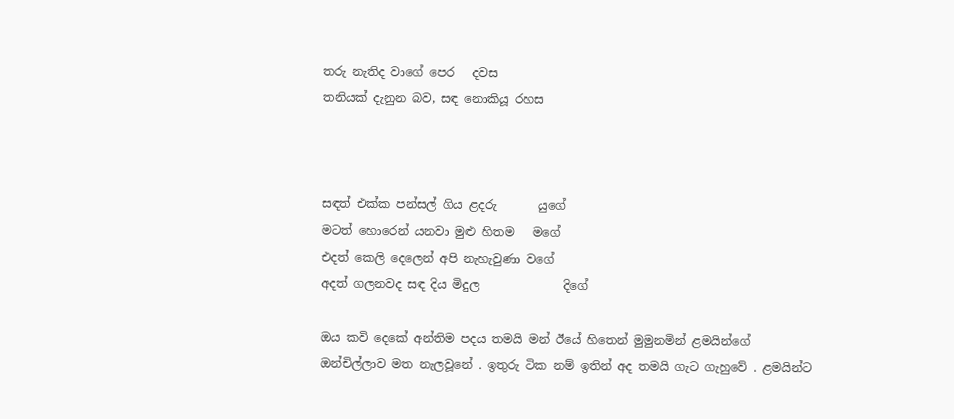තරු නැතිද වාගේ පෙර   දවස
තනියක් දැනුන බව, සඳ නොකියූ රහස



සඳත් එක්ක පන්සල් ගිය ළදරු       යුගේ
මටත් හොරෙන් යනවා මුළු හිතම   මගේ
එදත් කෙලි දෙලෙන් අපි නැහැවුණා වගේ
අදත් ගලනවද සඳ දිය මිදුල              දිගේ

ඔය කවි දෙකේ අන්තිම පදය තමයි මන් ඊයේ හිතෙන් මුමුනමින් ළමයින්ගේ ඔන්චිල්ලාව මත නැලවූනේ . ඉතුරු ටික නම් ඉතින් අද තමයි ගැට ගැහුවේ . ළමයින්ට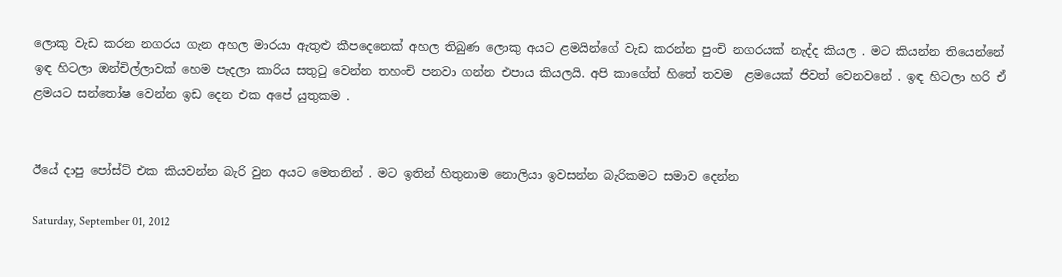ලොකු වැඩ කරන නගරය ගැන අහල මාරයා ඇතුළු කීපදෙනෙක් අහල තිබුණ ලොකු අයට ළමයින්ගේ වැඩ කරන්න පුංචි නගරයක් නැද්ද කියල . මට කියන්න තියෙන්නේ ඉඳ හිටලා ඔන්චිල්ලාවක් හෙම පැදලා කාරිය සතුටු වෙන්න තහංචි පනවා ගන්න එපාය කියලයි. අපි කාගේත් හිතේ තවම  ළමයෙක් ජිවත් වෙනවනේ . ඉඳ හිටලා හරි ඒ ළමයට සන්තෝෂ වෙන්න ඉඩ දෙන එක අපේ යුතුකම .


ඊයේ දාපු පෝස්ට් එක කියවන්න බැරි වුන අයට මෙතනින් . මට ඉතින් හිතුනාම නොලියා ඉවසන්න බැරිකමට සමාව දෙන්න

Saturday, September 01, 2012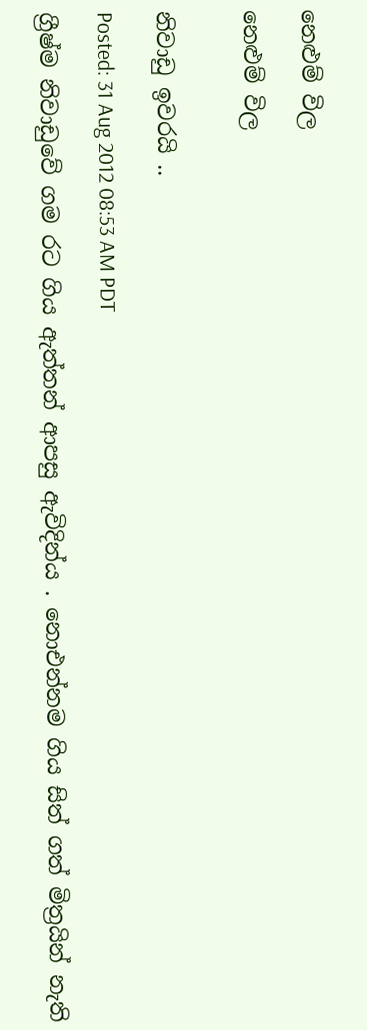නෙළුම් විල

නෙළුම් විල


නිවාඩු ඉවරයි ..

Posted: 31 Aug 2012 08:53 AM PDT

ග්‍රීෂ්ම නිවාඩුවේ ගම රට ගිය ඇත්තන් ආපසු ඇවිදින්ය . නොඑන්නම ගිය සිත් ගත් මිත්‍රයින් නැති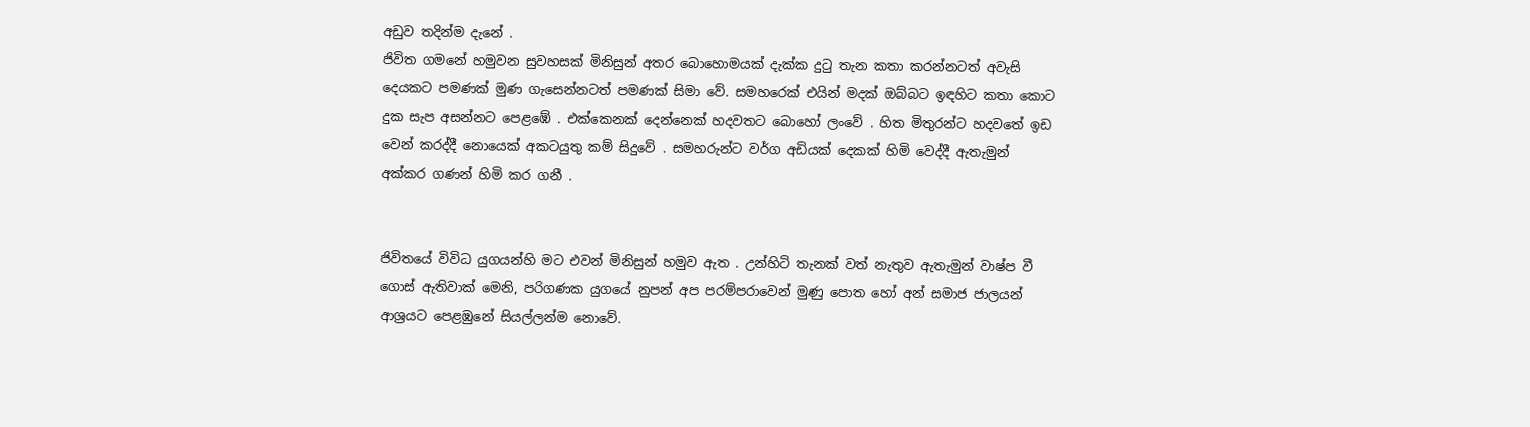අඩුව තදින්ම දැනේ .
ජිවිත ගමනේ හමුවන සුවහසක් මිනිසුන් අතර බොහොමයක් දැක්ක දුටු තැන කතා කරන්නටත් අවැසි දෙයකට පමණක් මුණ ගැසෙන්නටත් පමණක් සිමා වේ. සමහරෙක් එයින් මදක් ඔබ්බට ඉඳහිට කතා කොට දුක සැප අසන්නට පෙළඹේ . එක්කෙනක් දෙන්නෙක් හදවතට බොහෝ ලංවේ . හිත මිතුරන්ට හදවතේ ඉඩ වෙන් කරද්දී නොයෙක් අකටයුතු කම් සිදුවේ . සමහරුන්ට වර්ග අඩියක් දෙකක් හිමි වෙද්දී ඇතැමුන් අක්කර ගණන් හිමි කර ගනී .


ජිවිතයේ විවිධ යුගයන්හි මට එවන් මිනිසුන් හමුව ඇත . උන්හිටි තැනක් වත් නැතුව ඇතැමුන් වාෂ්ප වී ගොස් ඇතිවාක් මෙනි, පරිගණක යුගයේ නුපන් අප පරම්පරාවෙන් මුණු පොත හෝ අන් සමාජ ජාලයන් ආශ්‍රයට පෙළඹුනේ සියල්ලන්ම නොවේ.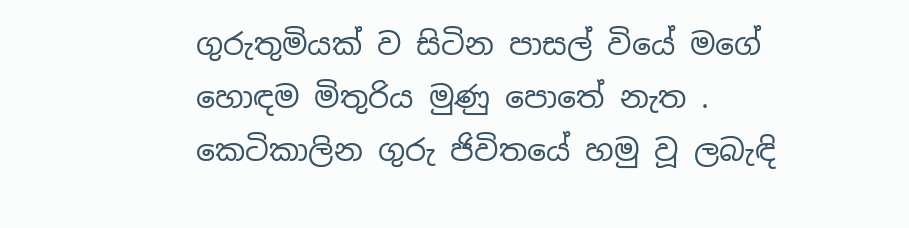ගුරුතුමියක් ව සිටින පාසල් වියේ මගේ හොඳම මිතුරිය මුණු පොතේ නැත . කෙටිකාලින ගුරු ජිවිතයේ හමු වූ ලබැඳි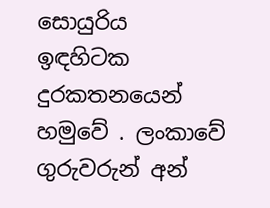සොයුරිය ඉඳහිටක දුරකතනයෙන් හමුවේ . ලංකාවේ ගුරුවරුන් අන්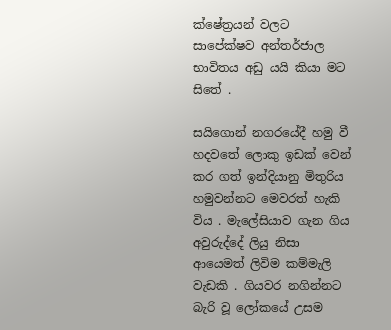ක්ෂේත්‍රයන් වලට සාපේක්ෂව අන්තර්ජාල භාවිතය අඩු යයි කියා මට සිතේ .

සයිගොන් නගරයේදී හමු වී හදවතේ ලොකු ඉඩක් වෙන් කර ගත් ඉන්දියානු මිතුරිය හමුවන්නට මෙවරත් හැකි විය . මැලේසියාව ගැන ගිය අවුරුද්දේ ලියු නිසා ආයෙමත් ලිවිම කම්මැලි වැඩකි . ගියවර නගින්නට බැරි වූ ලෝකයේ උසම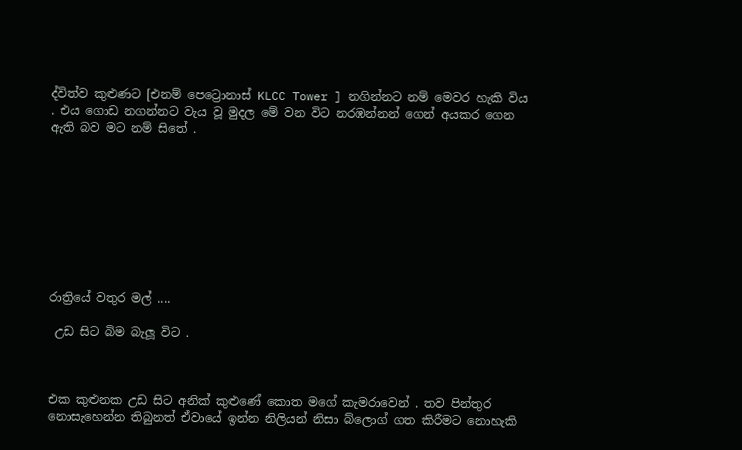ද්විත්ව කුළුණට [එනම් පෙට්‍රොනාස් KLCC Tower ] නගින්නට නම් මෙවර හැකි විය . එය ගොඩ නගන්නට වැය වූ මුදල මේ වන විට නරඹන්නන් ගෙන් අයකර ගෙන ඇති බව මට නම් සිතේ .









රාත්‍රියේ වතුර මල් ....

 උඩ සිට බිම බැලූ විට .



එක කුළුනක උඩ සිට අනික් කුළුණේ කොත මගේ කැමරාවෙන් . තව පින්තුර නොසැහෙන්න තිබුනත් ඒවායේ ඉන්න නිලියන් නිසා බ්ලොග් ගත කිරීමට නොහැකි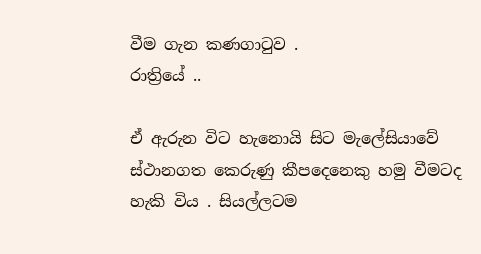වීම ගැන කණගාටුව .
රාත්‍රියේ ..

ඒ ඇරුන විට හැනොයි සිට මැලේසියාවේ ස්ථානගත කෙරුණු කීපදෙනෙකු හමු වීමටද හැකි විය . සියල්ලටම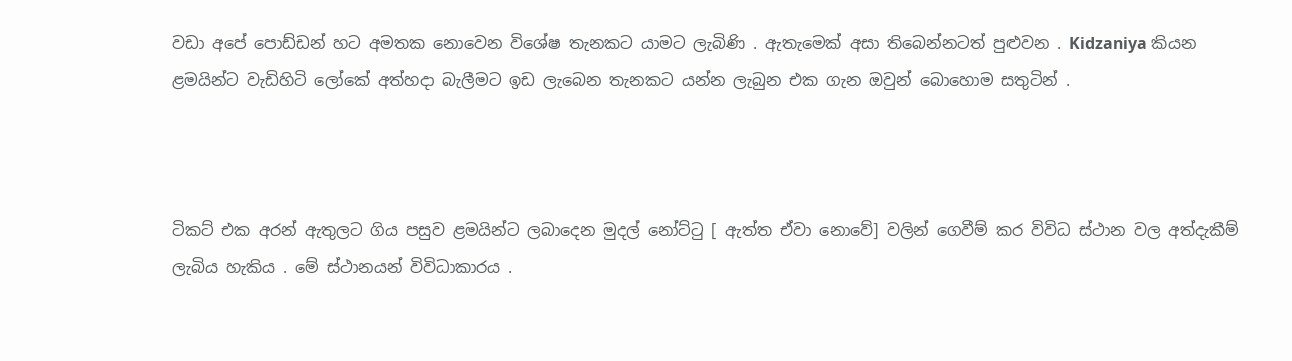වඩා අපේ පොඩ්ඩන් හට අමතක නොවෙන විශේෂ තැනකට යාමට ලැබිණි . ඇතැමෙක් අසා තිබෙන්නටත් පුළුවන . Kidzaniya කියන ළමයින්ට වැඩිහිටි ලෝකේ අත්හදා බැලීමට ඉඩ ලැබෙන තැනකට යන්න ලැබුන එක ගැන ඔවුන් බොහොම සතුටින් .



ටිකට් එක අරන් ඇතුලට ගිය පසුව ළමයින්ට ලබාදෙන මුදල් නෝට්ටු [ ඇත්ත ඒවා නොවේ] වලින් ගෙවීම් කර විවිධ ස්ථාන වල අත්දැකීම් ලැබිය හැකිය . මේ ස්ථානයන් විවිධාකාරය .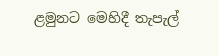ළමුනට මෙහිදී තැපැල්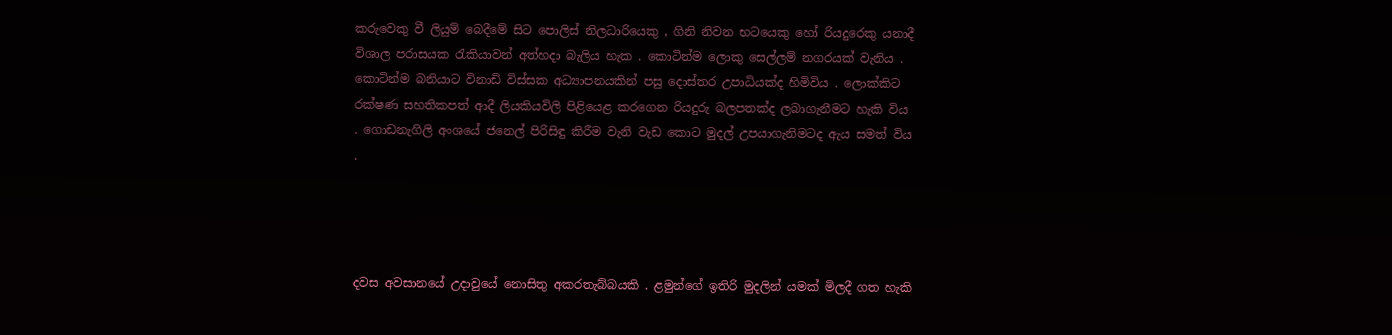කරුවෙකු වී ලියුම් බෙදීමේ සිට පොලිස් නිලධාරියෙකු , ගිනි නිවන භටයෙකු හෝ රියදුරෙකු යනාදී විශාල පරාසයක රැකියාවන් අත්හදා බැලිය හැක . කොටින්ම ලොකු සෙල්ලම් නගරයක් වැනිය . කොටින්ම බනියාට විනාඩි විස්සක අධ්‍යාපනයකින් පසු දොස්තර උපාධියක්ද හිමිවිය . ලොක්කිට රක්ෂණ සහතිකපත් ආදී ලියකියවිලි පිළියෙළ කරගෙන රියදුරු බලපතක්ද ලබාගැනීමට හැකි විය . ගොඩනැගිලි අංශයේ ජනෙල් පිරිසිඳු කිරීම වැනි වැඩ කොට මුදල් උපයාගැනිමටද ඇය සමත් විය .




දවස අවසානයේ උදාවුයේ නොසිතු අකරතැබ්බයකි . ළමුන්ගේ ඉතිරි මුදලින් යමක් මිලදී ගත හැකි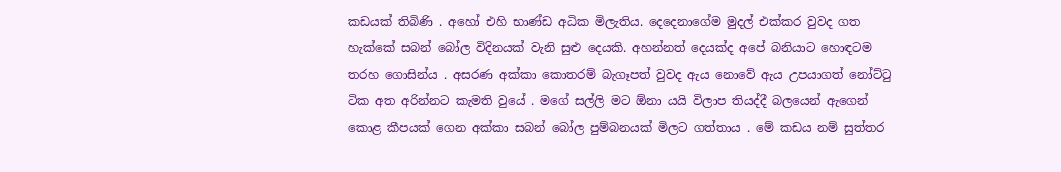කඩයක් තිබිණි . අහෝ එහි භාණ්ඩ අධික මිලැතිය. දෙදෙනාගේම මුදල් එක්කර වුවද ගත හැක්කේ සබන් බෝල විදිනයක් වැනි සුළු දෙයකි. අහන්නත් දෙයක්ද අපේ බනියාට හොඳටම තරහ ගොසින්ය . අසරණ අක්කා කොතරම් බැගෑපත් වුවද ඇය නොවේ ඇය උපයාගත් නෝට්ටු ටික අත අරින්නට කැමති වුයේ . මගේ සල්ලි මට ඕනා යයි විලාප තියද්දී බලයෙන් ඇගෙන් කොළ කීපයක් ගෙන අක්කා සබන් බෝල පුම්බනයක් මිලට ගත්තාය . මේ කඩය නම් සුත්තර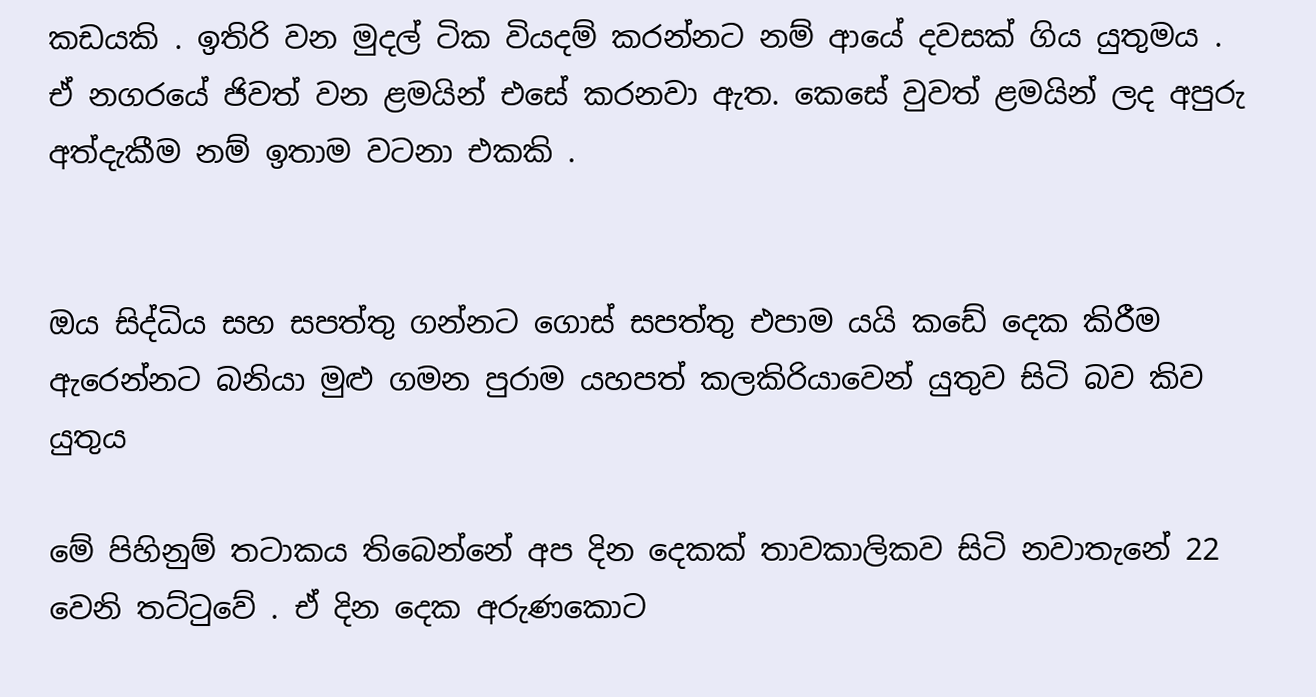කඩයකි . ඉතිරි වන මුදල් ටික වියදම් කරන්නට නම් ආයේ දවසක් ගිය යුතුමය . ඒ නගරයේ ජිවත් වන ළමයින් එසේ කරනවා ඇත. කෙසේ වුවත් ළමයින් ලද අපුරු අත්දැකීම නම් ඉතාම වටනා එකකි .


ඔය සිද්ධිය සහ සපත්තු ගන්නට ගොස් සපත්තු එපාම යයි කඩේ දෙක කිරීම ඇරෙන්නට බනියා මුළු ගමන පුරාම යහපත් කලකිරියාවෙන් යුතුව සිටි බව කිව යුතුය

මේ පිහිනුම් තටාකය තිබෙන්නේ අප දින දෙකක් තාවකාලිකව සිටි නවාතැනේ 22 වෙනි තට්ටුවේ . ඒ දින දෙක අරුණකොට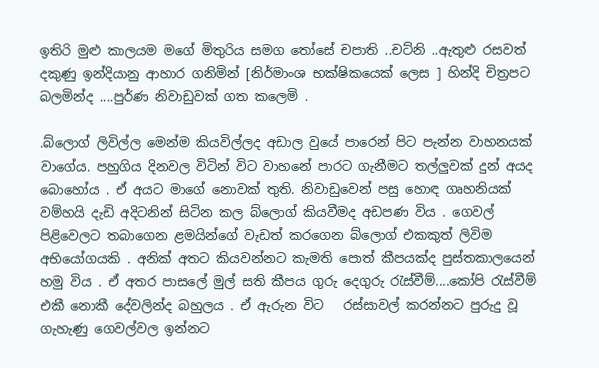ඉතිරි මුළු කාලයම මගේ මිතුරිය සමග තෝසේ චපාති ..චට්නි ..ඇතුළු රසවත් දකුණු ඉන්දියානු ආහාර ගනිමින් [නිර්මාංශ භක්ෂිකයෙක් ලෙස ] හින්දි චිත්‍රපට බලමින්ද ....පුර්ණ නිවාඩුවක් ගත කලෙමි .

.බ්ලොග් ලිවිල්ල මෙන්ම කියවිල්ලද අඩාල වුයේ පාරෙන් පිට පැන්න වාහනයක් වාගේය. පහුගිය දිනවල විටින් විට වාහනේ පාරට ගැනීමට තල්ලුවක් දුන් අයද බොහෝය . ඒ අයට මාගේ නොවක් තුති. නිවාඩුවෙන් පසු හොඳ ගෘහනියක් වම්හයි දැඩි අදිටනින් සිටින කල බ්ලොග් කියවීමද අඩපණ විය . ගෙවල් පිළිවෙලට තබාගෙන ළමයින්ගේ වැඩත් කරගෙන බ්ලොග් එකකුත් ලිවිම අභියෝගයකි . අනික් අතට කියවන්නට කැමති පොත් කීපයක්ද පුස්තකාලයෙන් හමු විය . ඒ අතර පාසලේ මුල් සති කීපය ගුරු දෙගුරු රැස්වීම්....කෝපි රැස්වීම් එකී නොකී දේවලින්ද බහුලය . ඒ ඇරුන විට   රස්සාවල් කරන්නට පුරුදු වූ ගැහැණු ගෙවල්වල ඉන්නට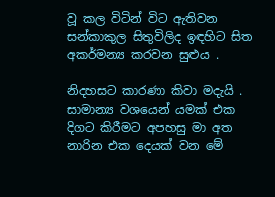වූ කල විටින් විට ඇතිවන සන්කාකුල සිතුවිලිද ඉඳහිට සිත අකර්මන්‍ය කරවන සුළුය .

නිදහසට කාරණා කිවා මදැයි . සාමාන්‍ය වශයෙන් යමක් එක දිගට කිරීමට අපහසු මා අත නාරින එක දෙයක් වන මේ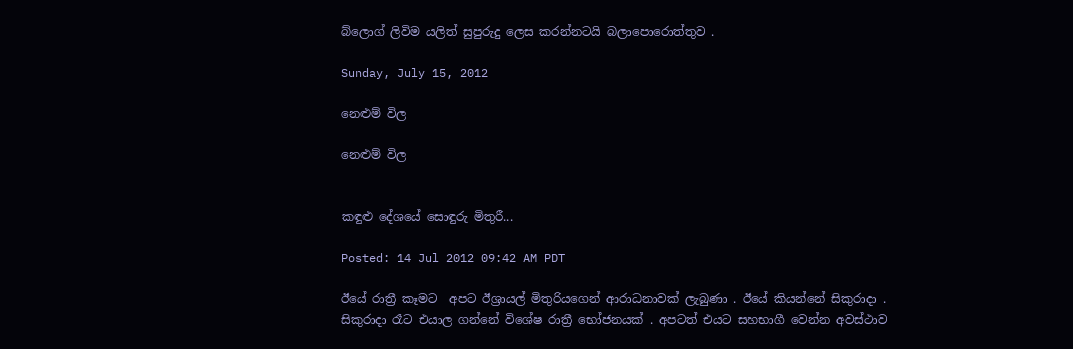බ්ලොග් ලිවිම යලිත් සුපුරුදු ලෙස කරන්නටයි බලාපොරොත්තුව .

Sunday, July 15, 2012

නෙළුම් විල

නෙළුම් විල


කඳුළු දේශයේ සොඳුරු මිතුරී...

Posted: 14 Jul 2012 09:42 AM PDT

ඊයේ රාත්‍රී කෑමට  අපට ඊශ්‍රායල් මිතුරියගෙන් ආරාධනාවක් ලැබුණා . ඊයේ කියන්නේ සිකුරාදා . සිකුරාදා රෑට එයාල ගන්නේ විශේෂ රාත්‍රී භෝජනයක් . අපටත් එයට සහභාගී වෙන්න අවස්ථාව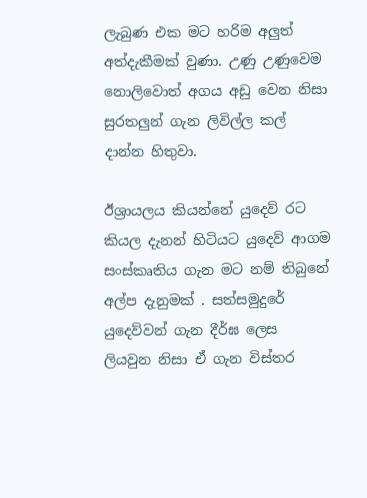ලැබුණ එක මට හරිම අලුත් අත්දැකීමක් වුණා. උණු උණුවෙම නොලිවොත් අගය අඩු වෙන නිසා සුරතලුන් ගැන ලිවිල්ල කල් දාන්න හිතුවා.

ඊශ්‍රායලය කියන්නේ යුදෙව් රට කියල දැනන් හිටියට යුදෙව් ආගම සංස්කෘතිය ගැන මට නම් තිබුනේ අල්ප දැනුමක් . සත්සමුදුරේ යුදෙව්වන් ගැන දීර්ඝ ලෙස ලියවුන නිසා ඒ ගැන විස්තර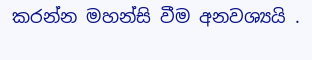කරන්න මහන්සි වීම අනවශ්‍යයි .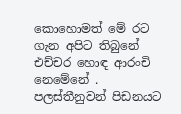කොහොමත් මේ රට ගැන අපිට තිබුනේ එච්චර හොඳ ආරංචි නෙමේනේ . පලස්තීනුවන් පිඩනයට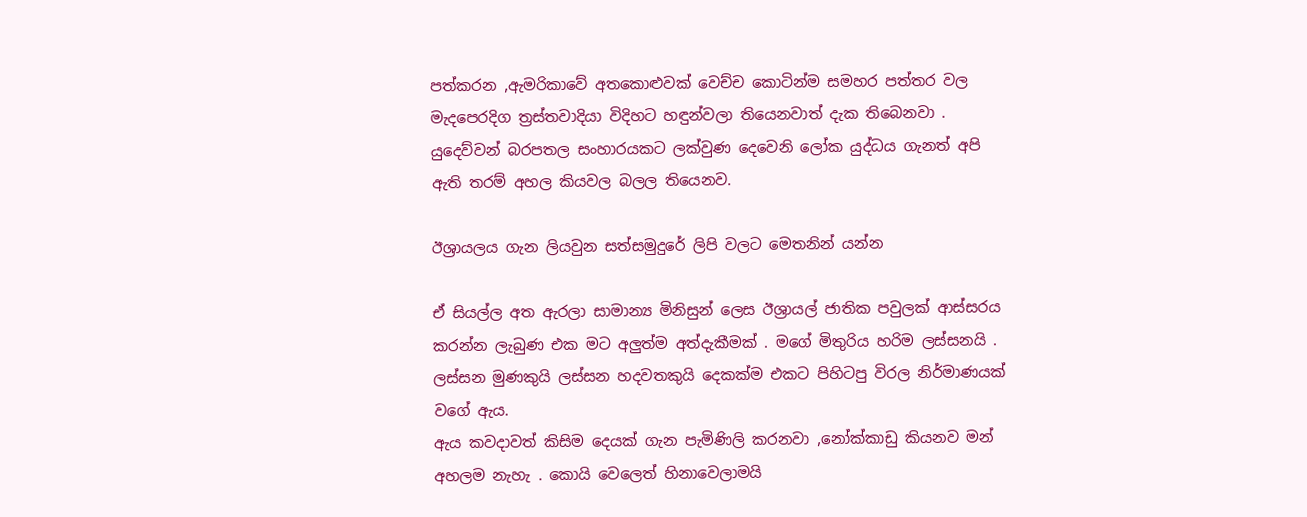පත්කරන ,ඇමරිකාවේ අතකොළුවක් වෙච්ච කොටින්ම සමහර පත්තර වල මැදපෙරදිග ත්‍රස්තවාදියා විදිහට හඳුන්වලා තියෙනවාත් දැක තිබෙනවා . යුදෙව්වන් බරපතල සංහාරයකට ලක්වුණ දෙවෙනි ලෝක යුද්ධය ගැනත් අපි ඇති තරම් අහල කියවල බලල තියෙනව.

ඊශ්‍රායලය ගැන ලියවුන සත්සමුදුරේ ලිපි වලට මෙතනින් යන්න

ඒ සියල්ල අත ඇරලා සාමාන්‍ය මිනිසුන් ලෙස ඊශ්‍රායල් ජාතික පවුලක් ආස්සරය කරන්න ලැබුණ එක මට අලුත්ම අත්දැකීමක් . මගේ මිතුරිය හරිම ලස්සනයි . ලස්සන මුණකුයි ලස්සන හදවතකුයි දෙකක්ම එකට පිහිටපු විරල නිර්මාණයක් වගේ ඇය.
ඇය කවදාවත් කිසිම දෙයක් ගැන පැමිණිලි කරනවා ,නෝක්කාඩු කියනව මන් අහලම නැහැ . කොයි වෙලෙත් හිනාවෙලාමයි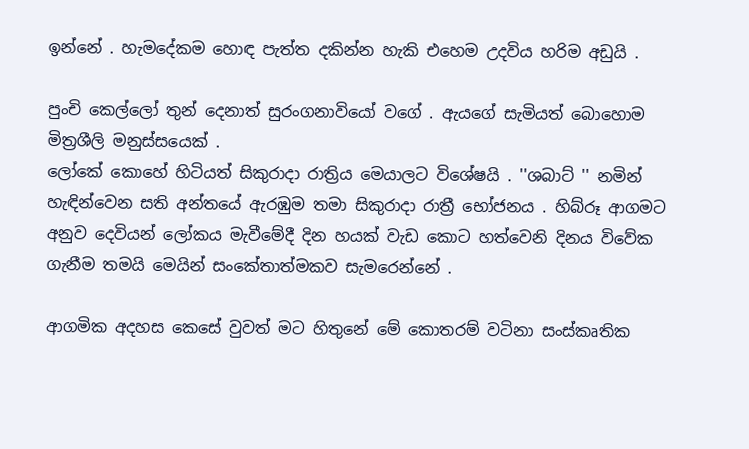ඉන්නේ . හැමදේකම හොඳ පැත්ත දකින්න හැකි එහෙම උදවිය හරිම අඩුයි .

පුංචි කෙල්ලෝ තුන් දෙනාත් සුරංගනාවියෝ වගේ . ඇයගේ සැමියත් බොහොම මිත්‍රශීලි මනුස්සයෙක් .
ලෝකේ කොහේ හිටියත් සිකුරාදා රාත්‍රිය මෙයාලට විශේෂයි . ''ශබාට් '' නමින් හැඳින්වෙන සති අන්තයේ ඇරඹුම තමා සිකුරාදා රාත්‍රී භෝජනය . හිබ්රූ ආගමට අනුව දෙවියන් ලෝකය මැවීමේදී දින හයක් වැඩ කොට හත්වෙනි දිනය විවේක ගැනීම තමයි මෙයින් සංකේතාත්මකව සැමරෙන්නේ .

ආගමික අදහස කෙසේ වුවත් මට හිතුනේ මේ කොතරම් වටිනා සංස්කෘතික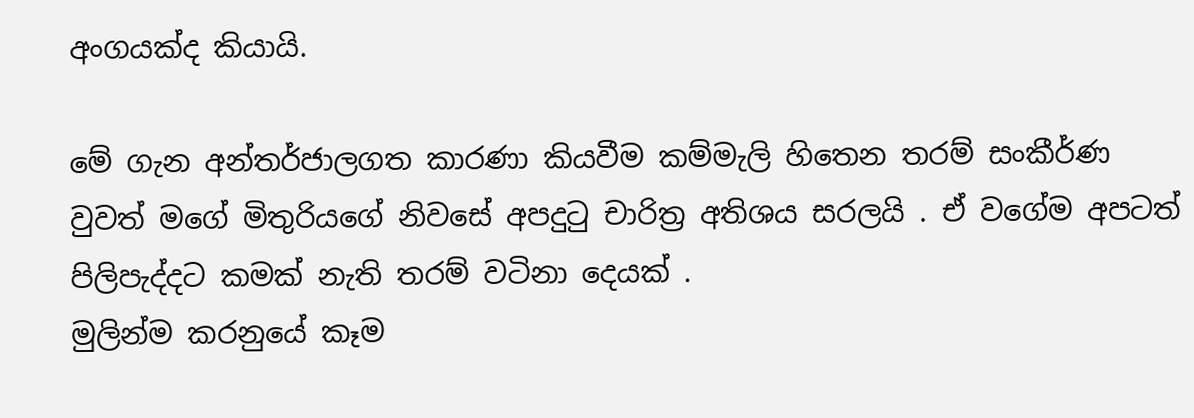අංගයක්ද කියායි.

මේ ගැන අන්තර්ජාලගත කාරණා කියවීම කම්මැලි හිතෙන තරම් සංකීර්ණ වුවත් මගේ මිතුරියගේ නිවසේ අපදුටු චාරිත්‍ර අතිශය සරලයි . ඒ වගේම අපටත් පිලිපැද්දට කමක් නැති තරම් වටිනා දෙයක් .
මුලින්ම කරනුයේ කෑම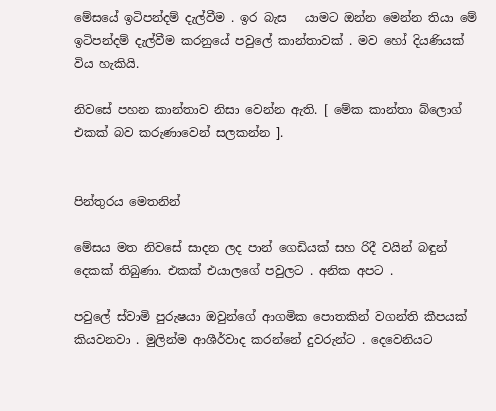මේසයේ ඉටිපන්දම් දැල්වීම . ඉර බැස   යාමට ඔන්න මෙන්න තියා මේ ඉටිපන්දම් දැල්වීම කරනුයේ පවුලේ කාන්තාවක් . මව හෝ දියණියක් විය හැකියි.

නිවසේ පහන කාන්තාව නිසා වෙන්න ඇති. [ මේක කාන්තා බ්ලොග් එකක් බව කරුණාවෙන් සලකන්න ].


පින්තුරය මෙතනින්

මේසය මත නිවසේ සාදන ලද පාන් ගෙඩියක් සහ රිදී වයින් බඳුන් දෙකක් තිබුණා. එකක් එයාලගේ පවුලට . අනික අපට .

පවුලේ ස්වාමි පුරුෂයා ඔවුන්ගේ ආගමික පොතකින් වගන්ති කීපයක් කියවනවා . මුලින්ම ආශීර්වාද කරන්නේ දුවරුන්ට . දෙවෙනියට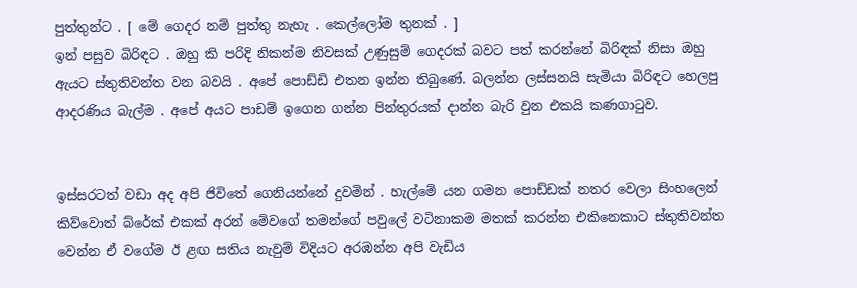පුත්තුන්ට . [ මේ ගෙදර නම් පුත්තු නැහැ . කෙල්ලෝම තුනක් . ]
ඉන් පසුව බිරිඳට . ඔහු කි පරිදි නිකන්ම නිවසක් උණුසුම් ගෙදරක් බවට පත් කරන්නේ බිරිඳක් නිසා ඔහු ඇයට ස්තුතිවන්ත වන බවයි . අපේ පොඩ්ඩි එතන ඉන්න තිබුණේ. බලන්න ලස්සනයි සැමියා බිරිඳට හෙලපු ආදරණිය බැල්ම . අපේ අයට පාඩම් ඉගෙන ගන්න පින්තුරයක් දාන්න බැරි වුන එකයි කණගාටුව.


ඉස්සරටත් වඩා අද අපි ජිවිතේ ගෙනියන්නේ දුවමින් . හැල්මේ යන ගමන පොඩ්ඩක් නතර වෙලා සිංහලෙන් කිව්වොත් බ්රේක් එකක් අරන් මේවගේ තමන්ගේ පවුලේ වටිනාකම මතක් කරන්න එකිනෙකාට ස්තුතිවන්ත වෙන්න ඒ වගේම ඊ ළඟ සතිය නැවුම් විදියට අරඹන්න අපි වැඩිය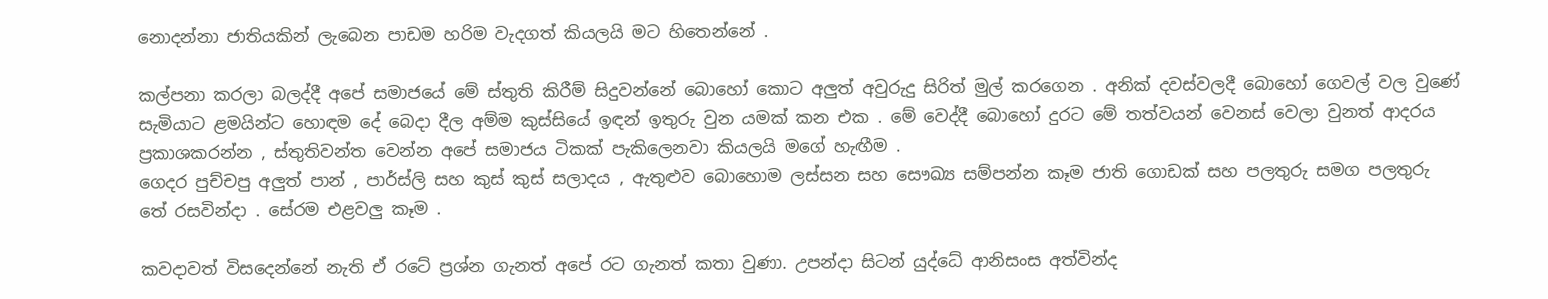නොදන්නා ජාතියකින් ලැබෙන පාඩම හරිම වැදගත් කියලයි මට හිතෙන්නේ .

කල්පනා කරලා බලද්දී අපේ සමාජයේ මේ ස්තුති කිරීම් සිදුවන්නේ බොහෝ කොට අලුත් අවුරුදු සිරිත් මුල් කරගෙන . අනික් දවස්වලදී බොහෝ ගෙවල් වල වුණේ සැමියාට ළමයින්ට හොඳම දේ බෙදා දීල අම්ම කුස්සියේ ඉඳන් ඉතුරු වුන යමක් කන එක . මේ වෙද්දී බොහෝ දුරට මේ තත්වයන් වෙනස් වෙලා වුනත් ආදරය ප්‍රකාශකරන්න , ස්තුතිවන්ත වෙන්න අපේ සමාජය ටිකක් පැකිලෙනවා කියලයි මගේ හැඟීම .
ගෙදර පුච්චපු අලුත් පාන් , පාර්ස්ලි සහ කුස් කුස් සලාදය , ඇතුළුව බොහොම ලස්සන සහ සෞඛ්‍ය සම්පන්න කෑම ජාති ගොඩක් සහ පලතුරු සමග පලතුරු තේ රසවින්දා . සේරම එළවලු කෑම .

කවදාවත් විසදෙන්නේ නැති ඒ රටේ ප්‍රශ්න ගැනත් අපේ රට ගැනත් කතා වුණා. උපන්දා සිටන් යුද්ධේ ආනිසංස අත්වින්ද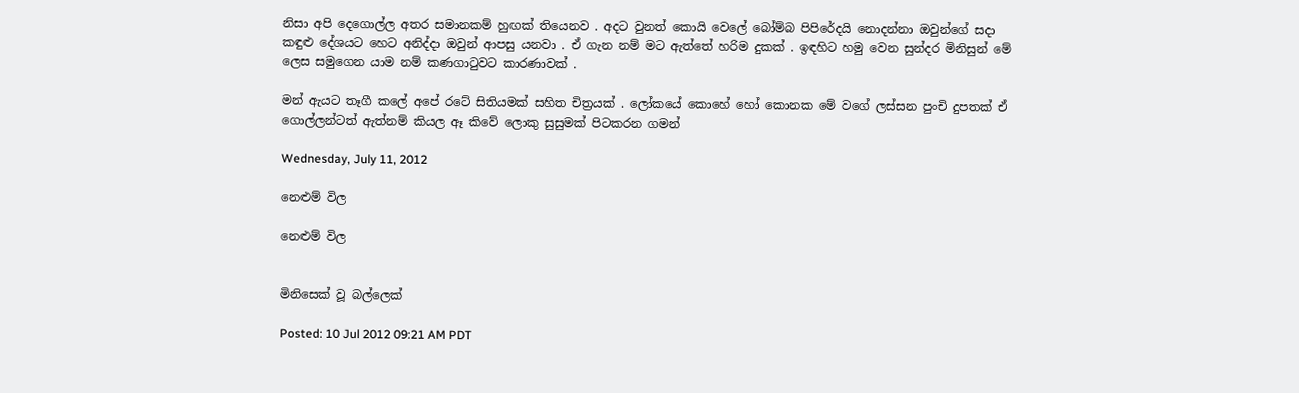නිසා අපි දෙගොල්ල අතර සමානකම් හුඟක් තියෙනව . අදට වුනත් කොයි වෙලේ බෝම්බ පිපිරේදයි නොදන්නා ඔවුන්ගේ සදා කඳුළු දේශයට හෙට අනිද්දා ඔවුන් ආපසු යනවා . ඒ ගැන නම් මට ඇත්තේ හරිම දුකක් . ඉඳහිට හමු වෙන සුන්දර මිනිසුන් මේ ලෙස සමුගෙන යාම නම් කණගාටුවට කාරණාවක් .

මන් ඇයට තෑගී කලේ අපේ රටේ සිතියමක් සහිත චිත්‍රයක් . ලෝකයේ කොහේ හෝ කොනක මේ වගේ ලස්සන පුංචි දුපතක් ඒ ගොල්ලන්ටත් ඇත්නම් කියල ඈ කිවේ ලොකු සුසුමක් පිටකරන ගමන්

Wednesday, July 11, 2012

නෙළුම් විල

නෙළුම් විල


මිනිසෙක් වූ බල්ලෙක්

Posted: 10 Jul 2012 09:21 AM PDT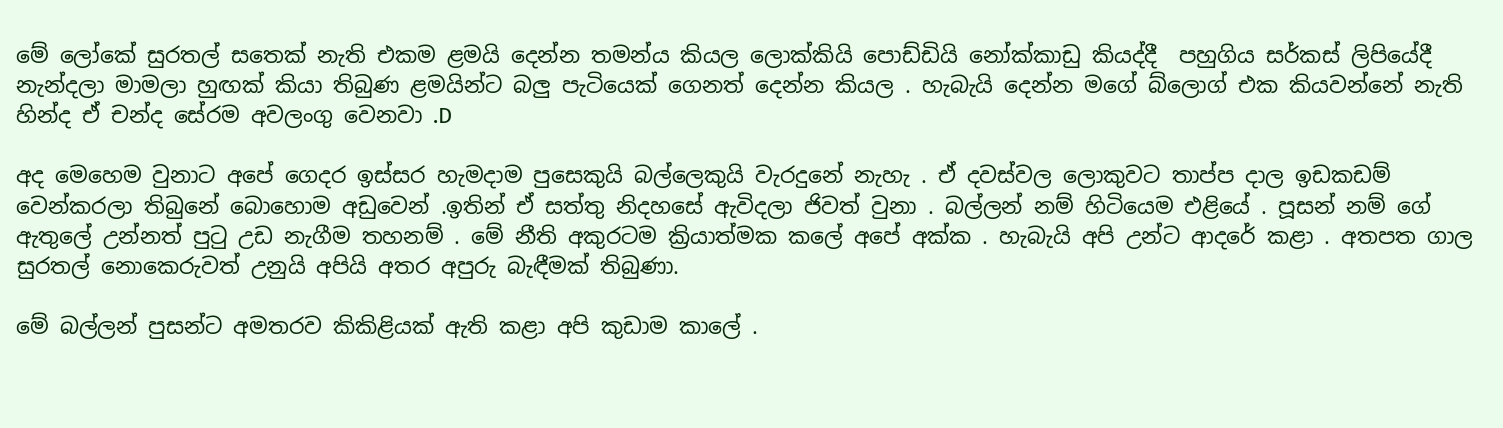මේ ලෝකේ සුරතල් සතෙක් නැති එකම ළමයි දෙන්න තමන්ය කියල ලොක්කියි පොඩ්ඩියි නෝක්කාඩු කියද්දී  පහුගිය සර්කස් ලිපියේදී නැන්දලා මාමලා හුඟක් කියා තිබුණ ළමයින්ට බලු පැටියෙක් ගෙනත් දෙන්න කියල . හැබැයි දෙන්න මගේ බ්ලොග් එක කියවන්නේ නැති හින්ද ඒ චන්ද සේරම අවලංගු වෙනවා .D

අද මෙහෙම වුනාට අපේ ගෙදර ඉස්සර හැමදාම පුසෙකුයි බල්ලෙකුයි වැරදුනේ නැහැ . ඒ දවස්වල ලොකුවට තාප්ප දාල ඉඩකඩම් වෙන්කරලා තිබුනේ බොහොම අඩුවෙන් .ඉතින් ඒ සත්තු නිදහසේ ඇවිදලා ජිවත් වුනා . බල්ලන් නම් හිටියෙම එළියේ . පූසන් නම් ගේ ඇතුලේ උන්නත් පුටු උඩ නැගීම තහනම් . මේ නීති අකුරටම ක්‍රියාත්මක කලේ අපේ අක්ක . හැබැයි අපි උන්ට ආදරේ කළා . අතපත ගාල සුරතල් නොකෙරුවත් උනුයි අපියි අතර අපුරු බැඳීමක් තිබුණා.

මේ බල්ලන් පුසන්ට අමතරව කිකිළියක් ඇති කළා අපි කුඩාම කාලේ .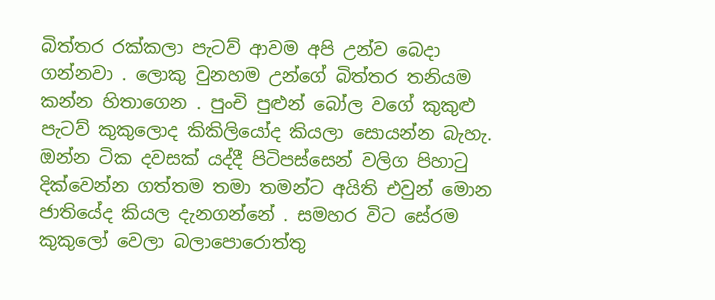බිත්තර රක්කලා පැටව් ආවම අපි උන්ව බෙදා ගන්නවා . ලොකු වුනහම උන්ගේ බිත්තර තනියම කන්න හිතාගෙන . පුංචි පුළුන් බෝල වගේ කුකුළු පැටව් කුකුලොද කිකිලියෝද කියලා සොයන්න බැහැ. ඔන්න ටික දවසක් යද්දී පිටිපස්සෙන් වලිග පිහාටු දික්වෙන්න ගත්තම තමා තමන්ට අයිති එවුන් මොන ජාතියේද කියල දැනගන්නේ . සමහර විට සේරම කුකුලෝ වෙලා බලාපොරොත්තු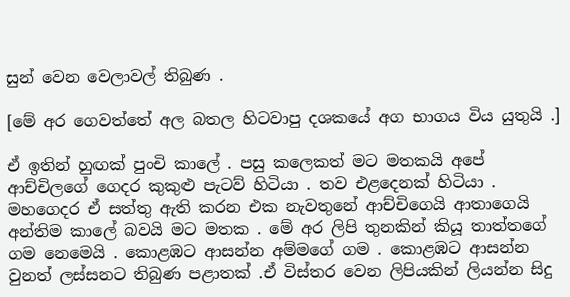සුන් වෙන වෙලාවල් තිබුණ .

[මේ අර ගෙවත්තේ අල බතල හිටවාපු දශකයේ අග භාගය විය යුතුයි .]

ඒ ඉතින් හුඟක් පුංචි කාලේ . පසු කලෙකත් මට මතකයි අපේ ආච්චිලගේ ගෙදර කුකුළු පැටව් හිටියා . තව එළදෙනක් හිටියා . මහගෙදර ඒ සත්තු ඇති කරන එක නැවතුනේ ආච්චිගෙයි ආතාගෙයි අන්තිම කාලේ බවයි මට මතක . මේ අර ලිපි තුනකින් කියූ තාත්තගේ ගම නෙමෙයි . කොළඹට ආසන්න අම්මගේ ගම . කොළඹට ආසන්න වුනත් ලස්සනට තිබුණ පළාතක් .ඒ විස්තර වෙන ලිපියකින් ලියන්න සිදු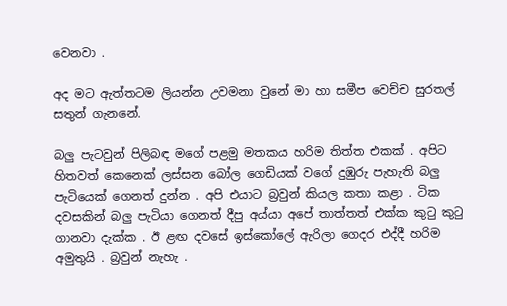වෙනවා .

අද මට ඇත්තටම ලියන්න උවමනා වුනේ මා හා සමීප වෙච්ච සුරතල් සතුන් ගැනනේ.

බලු පැටවුන් පිලිබඳ මගේ පළමු මතකය හරිම තිත්ත එකක් . අපිට හිතවත් කෙනෙක් ලස්සන බෝල ගෙඩියක් වගේ දුඹුරු පැහැති බලු පැටියෙක් ගෙනත් දුන්න . අපි එයාට බ්‍රවුන් කියල කතා කළා . ටික දවසකින් බලු පැටියා ගෙනත් දීපු අය්යා අපේ තාත්තත් එක්ක කුටු කුටු ගානවා දැක්ක . ඊ ළඟ දවසේ ඉස්කෝලේ ඇරිලා ගෙදර එද්දී හරිම අමුතුයි . බ්‍රවුන් නැහැ .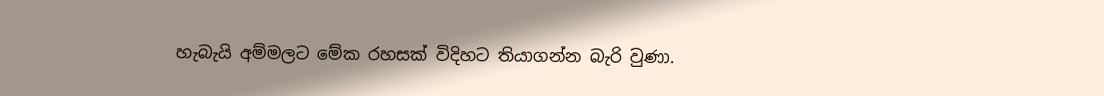හැබැයි අම්මලට මේක රහසක් විදිහට තියාගන්න බැරි වුණා.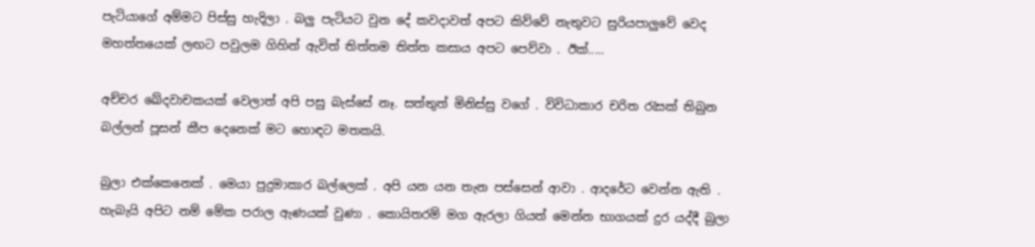පැටියාගේ අම්මට පිස්සු හැදිලා . බලු පැටියට වුන දේ කවදාවත් අපට කිව්වේ නැතුවට සුරියපාලුවේ වෙද මහත්තයෙක් ලඟට පවුලම ගිහින් ඇවිත් තිත්තම තිත්ත කසාය අපට පෙව්වා . ඊක්.....

අච්චර ඛේදවාචකයක් වෙලාත් අපි පසු බැස්සේ නෑ. සත්තුත් මිනිස්සු වගේ . විවිධාකාර චරිත රැසක් තිබුන බල්ලන් පූසන් කීප දෙනෙක් මට හොඳට මතකයි.

බුලා එක්කෙනෙක් . මෙයා පුදුමාකාර බල්ලෙක් . අපි යන යන තැන පස්සෙන් ආවා . ආදරේට වෙන්න ඇති . හැබැයි අපිට නම් මේක පරාල ඇණයක් වුණා . කොයිතරම් මග ඇරලා ගියත් මෙන්න භාගයක් දුර යද්දී බුලා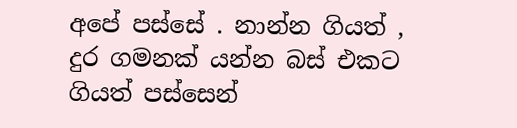අපේ පස්සේ . නාන්න ගියත් , දුර ගමනක් යන්න බස් එකට ගියත් පස්සෙන්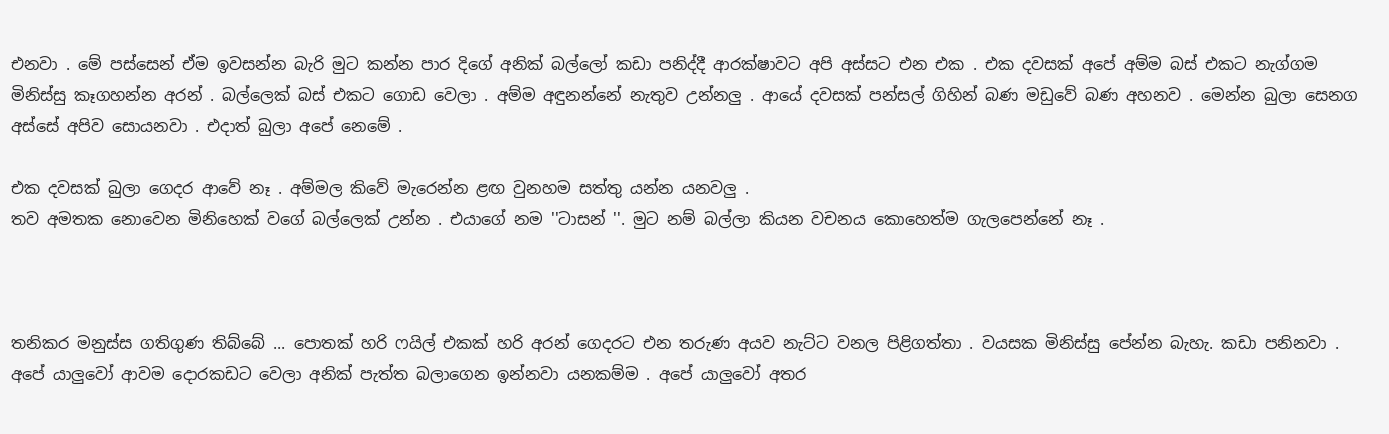එනවා . මේ පස්සෙන් ඒම ඉවසන්න බැරි මුට කන්න පාර දිගේ අනික් බල්ලෝ කඩා පනිද්දී ආරක්ෂාවට අපි අස්සට එන එක . එක දවසක් අපේ අම්ම බස් එකට නැග්ගම මිනිස්සු කෑගහන්න අරන් . බල්ලෙක් බස් එකට ගොඩ වෙලා . අම්ම අඳුනන්නේ නැතුව උන්නලු . ආයේ දවසක් පන්සල් ගිහින් බණ මඩුවේ බණ අහනව . මෙන්න බුලා සෙනග අස්සේ අපිව සොයනවා . එදාත් බුලා අපේ නෙමේ .

එක දවසක් බුලා ගෙදර ආවේ නෑ . අම්මල කිවේ මැරෙන්න ළඟ වුනහම සත්තු යන්න යනවලු .
තව අමතක නොවෙන මිනිහෙක් වගේ බල්ලෙක් උන්න . එයාගේ නම ''ටාසන් ''. මුට නම් බල්ලා කියන වචනය කොහෙත්ම ගැලපෙන්නේ නෑ .



තනිකර මනුස්ස ගතිගුණ තිබ්බේ ... පොතක් හරි ෆයිල් එකක් හරි අරන් ගෙදරට එන තරුණ අයව නැට්ට වනල පිළිගත්තා . වයසක මිනිස්සු පේන්න බැහැ. කඩා පනිනවා . අපේ යාලුවෝ ආවම දොරකඩට වෙලා අනික් පැත්ත බලාගෙන ඉන්නවා යනකම්ම . අපේ යාලුවෝ අතර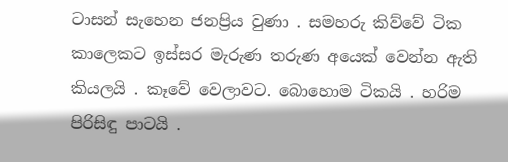ටාසන් සැහෙන ජනප්‍රිය වුණා . සමහරු කිව්වේ ටික කාලෙකට ඉස්සර මැරුණ තරුණ අයෙක් වෙන්න ඇති කියලයි . කෑවේ වෙලාවට. බොහොම ටිකයි . හරිම පිරිසිඳු පාටයි .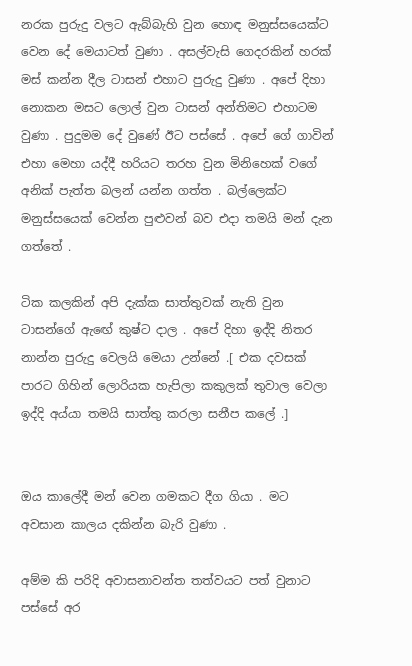නරක පුරුදු වලට ඇබ්බැහි වුන හොඳ මනුස්සයෙක්ට වෙන දේ මෙයාටත් වුණා . අසල්වැසි ගෙදරකින් හරක් මස් කන්න දීල ටාසන් එහාට පුරුදු වුණා . අපේ දිහා නොකන මසට ලොල් වුන ටාසන් අන්තිමට එහාටම වුණා . පුදුමම දේ වුණේ ඊට පස්සේ . අපේ ගේ ගාවින් එහා මෙහා යද්දී හරියට තරහ වුන මිනිහෙක් වගේ අනික් පැත්ත බලන් යන්න ගත්ත . බල්ලෙක්ට මනුස්සයෙක් වෙන්න පුළුවන් බව එදා තමයි මන් දැන ගත්තේ .

ටික කලකින් අපි දැක්ක සාත්තුවක් නැති වුන ටාසන්ගේ ඇඟේ කුෂ්ට දාල . අපේ දිහා ඉද්දි නිතර නාන්න පුරුදු වෙලයි මෙයා උන්නේ .[ එක දවසක් පාරට ගිහින් ලොරියක හැපිලා කකුලක් තුවාල වෙලා ඉද්දි අය්යා තමයි සාත්තු කරලා සනීප කලේ .]


ඔය කාලේදී මන් වෙන ගමකට දීග ගියා . මට අවසාන කාලය දකින්න බැරි වුණා .

අම්ම කි පරිදි අවාසනාවන්ත තත්වයට පත් වුනාට පස්සේ අර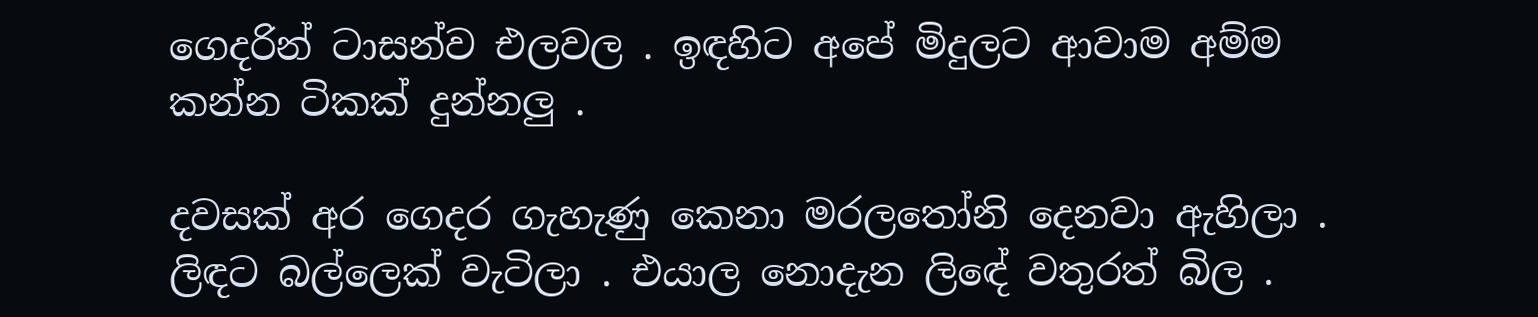ගෙදරින් ටාසන්ව එලවල . ඉඳහිට අපේ මිදුලට ආවාම අම්ම කන්න ටිකක් දුන්නලු .

දවසක් අර ගෙදර ගැහැණු කෙනා මරලතෝනි දෙනවා ඇහිලා . ලිඳට බල්ලෙක් වැටිලා . එයාල නොදැන ලිඳේ වතුරත් බිල .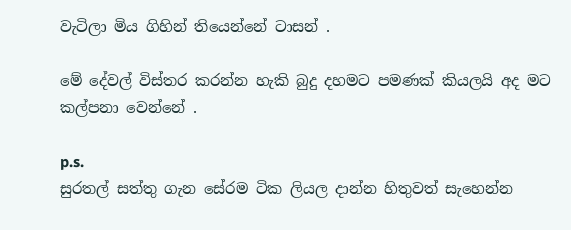වැටිලා මිය ගිහින් තියෙන්නේ ටාසන් .

මේ දේවල් විස්තර කරන්න හැකි බුදු දහමට පමණක් කියලයි අද මට කල්පනා වෙන්නේ .

p.s.
සුරතල් සත්තු ගැන සේරම ටික ලියල දාන්න හිතුවත් සැහෙන්න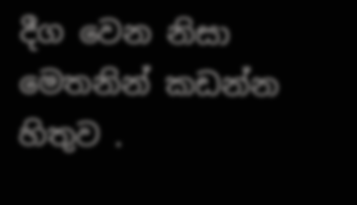දීග වෙන නිසා මෙතනින් කඩන්න හිතුව .